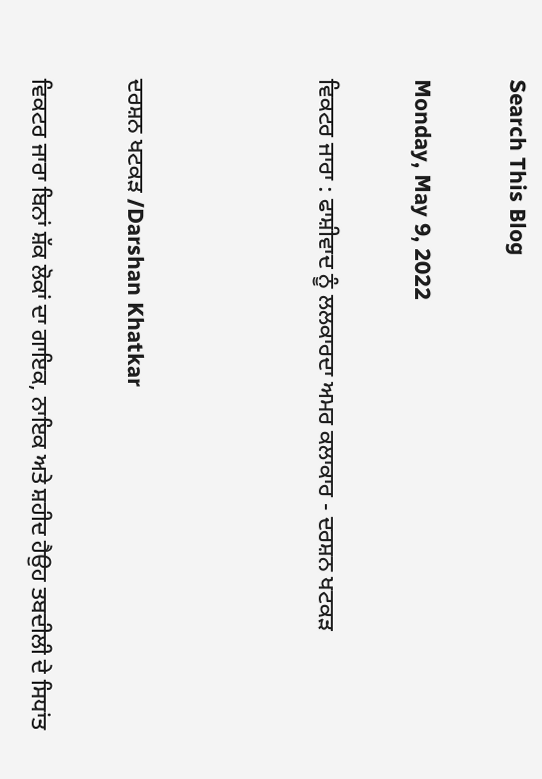Search This Blog

Monday, May 9, 2022

ਵਿਕਟਰ ਜਾਰਾ : ਫਾਸ਼ੀਵਾਦ ਨੂੰ ਲਲਕਾਰਦਾ ਅਮਰ ਕਲਾਕਾਰ - ਦਰਸ਼ਨ ਖਟਕੜ



ਦਰਸ਼ਨ ਖਟਕੜ /Darshan Khatkar

ਵਿਕਟਰ ਜਾਰਾ ਬਿਨਾਂ ਸ਼ੱਕ ਲੋਕਾਂ ਦਾ ਗਾਇਕ, ਨਾਇਕ ਅਤੇ ਸ਼ਹੀਦ ਹੈਉਹ ਤਬਦੀਲੀ ਦੇ ਸਿਧਾਂਤ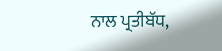ਨਾਲ ਪ੍ਰਤੀਬੱਧ,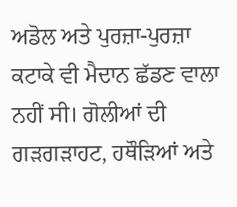ਅਡੋਲ ਅਤੇ ਪੁਰਜ਼ਾ-ਪੁਰਜ਼ਾ ਕਟਾਕੇ ਵੀ ਮੈਦਾਨ ਛੱਡਣ ਵਾਲਾ ਨਹੀਂ ਸੀ। ਗੋਲੀਆਂ ਦੀ ਗੜਗੜਾਹਟ, ਹਥੌੜਿਆਂ ਅਤੇ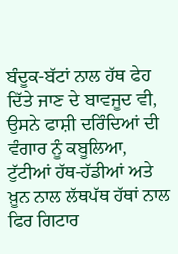ਬੰਦੂਕ-ਬੱਟਾਂ ਨਾਲ ਹੱਥ ਫੇਹ ਦਿੱਤੇ ਜਾਣ ਦੇ ਬਾਵਜੂਦ ਵੀ, ਉਸਨੇ ਫਾਸ਼ੀ ਦਰਿੰਦਿਆਂ ਦੀ ਵੰਗਾਰ ਨੂੰ ਕਬੂਲਿਆ, ਟੁੱਟੀਆਂ ਹੱਥ-ਹੱਡੀਆਂ ਅਤੇ ਖ਼ੂਨ ਨਾਲ ਲੱਥਪੱਥ ਹੱਥਾਂ ਨਾਲ ਫਿਰ ਗਿਟਾਰ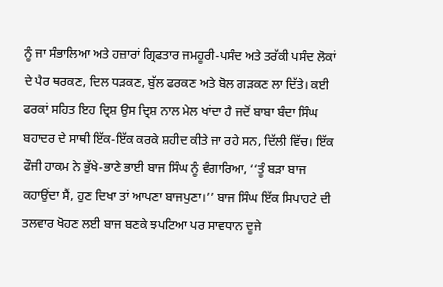ਨੂੰ ਜਾ ਸੰਭਾਲਿਆ ਅਤੇ ਹਜ਼ਾਰਾਂ ਗ੍ਰਿਫਤਾਰ ਜਮਹੂਰੀ-ਪਸੰਦ ਅਤੇ ਤਰੱਕੀ ਪਸੰਦ ਲੋਕਾਂ ਦੇ ਪੈਰ ਥਰਕਣ, ਦਿਲ ਧੜਕਣ, ਬੁੱਲ ਫਰਕਣ ਅਤੇ ਬੋਲ ਗੜਕਣ ਲਾ ਦਿੱਤੇ। ਕਈ ਫਰਕਾਂ ਸਹਿਤ ਇਹ ਦ੍ਰਿਸ਼ ਉਸ ਦ੍ਰਿਸ਼ ਨਾਲ ਮੇਲ ਖਾਂਦਾ ਹੈ ਜਦੋਂ ਬਾਬਾ ਬੰਦਾ ਸਿੰਘ ਬਹਾਦਰ ਦੇ ਸਾਥੀ ਇੱਕ-ਇੱਕ ਕਰਕੇ ਸ਼ਹੀਦ ਕੀਤੇ ਜਾ ਰਹੇ ਸਨ, ਦਿੱਲੀ ਵਿੱਚ। ਇੱਕ ਫੌਜੀ ਹਾਕਮ ਨੇ ਭੁੱਖੇ-ਭਾਣੇ ਭਾਈ ਬਾਜ ਸਿੰਘ ਨੂੰ ਵੰਗਾਰਿਆ, ‘‘ਤੂੰ ਬੜਾ ਬਾਜ ਕਹਾਉਂਦਾ ਸੈਂ, ਹੁਣ ਦਿਖਾ ਤਾਂ ਆਪਣਾ ਬਾਜਪੁਣਾ।’’ ਬਾਜ ਸਿੰਘ ਇੱਕ ਸਿਪਾਹਟੇ ਦੀ ਤਲਵਾਰ ਖੋਹਣ ਲਈ ਬਾਜ ਬਣਕੇ ਝਪਟਿਆ ਪਰ ਸਾਵਧਾਨ ਦੂਜੇ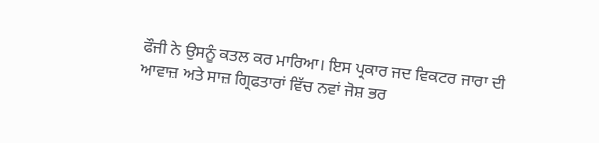ਫੌਜੀ ਨੇ ਉਸਨੂੰ ਕਤਲ ਕਰ ਮਾਰਿਆ। ਇਸ ਪ੍ਰਕਾਰ ਜਦ ਵਿਕਟਰ ਜਾਰਾ ਦੀ ਆਵਾਜ਼ ਅਤੇ ਸਾਜ਼ ਗ੍ਰਿਫਤਾਰਾਂ ਵਿੱਚ ਨਵਾਂ ਜੋਸ਼ ਭਰ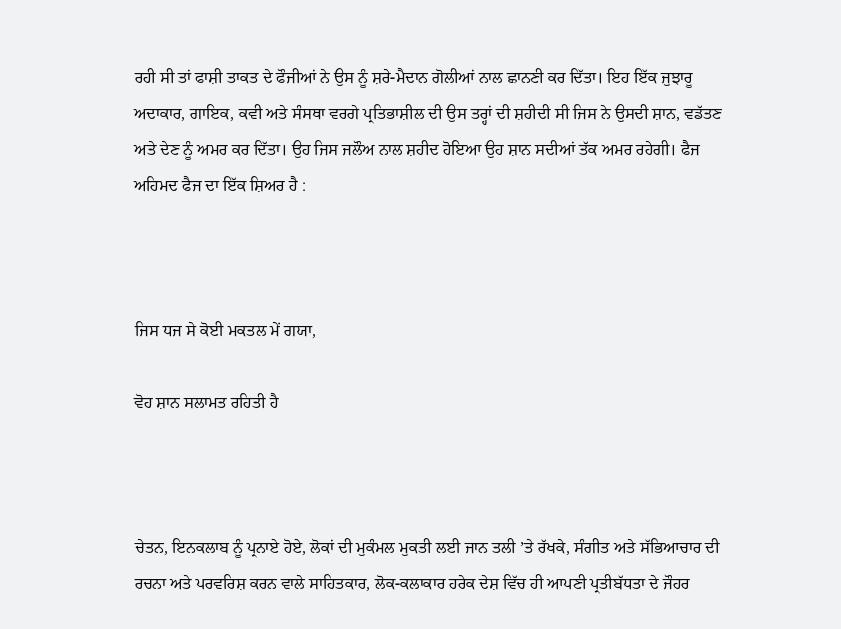ਰਹੀ ਸੀ ਤਾਂ ਫਾਸ਼ੀ ਤਾਕਤ ਦੇ ਫੌਜੀਆਂ ਨੇ ਉਸ ਨੂੰ ਸ਼ਰੇ-ਮੈਦਾਨ ਗੋਲੀਆਂ ਨਾਲ ਛਾਨਣੀ ਕਰ ਦਿੱਤਾ। ਇਹ ਇੱਕ ਜੁਝਾਰੂ ਅਦਾਕਾਰ, ਗਾਇਕ, ਕਵੀ ਅਤੇ ਸੰਸਥਾ ਵਰਗੇ ਪ੍ਰਤਿਭਾਸ਼ੀਲ ਦੀ ਉਸ ਤਰ੍ਹਾਂ ਦੀ ਸ਼ਹੀਦੀ ਸੀ ਜਿਸ ਨੇ ਉਸਦੀ ਸ਼ਾਨ, ਵਡੱਤਣ ਅਤੇ ਦੇਣ ਨੂੰ ਅਮਰ ਕਰ ਦਿੱਤਾ। ਉਹ ਜਿਸ ਜਲੌਅ ਨਾਲ ਸ਼ਹੀਦ ਹੋਇਆ ਉਹ ਸ਼ਾਨ ਸਦੀਆਂ ਤੱਕ ਅਮਰ ਰਹੇਗੀ। ਫੈਜ ਅਹਿਮਦ ਫੈਜ ਦਾ ਇੱਕ ਸ਼ਿਅਰ ਹੈ :



ਜਿਸ ਧਜ ਸੇ ਕੋਈ ਮਕਤਲ ਮੇਂ ਗਯਾ,

ਵੋਹ ਸ਼ਾਨ ਸਲਾਮਤ ਰਹਿਤੀ ਹੈ



ਚੇਤਨ, ਇਨਕਲਾਬ ਨੂੰ ਪ੍ਰਨਾਏ ਹੋਏ, ਲੋਕਾਂ ਦੀ ਮੁਕੰਮਲ ਮੁਕਤੀ ਲਈ ਜਾਨ ਤਲੀ ’ਤੇ ਰੱਖਕੇ, ਸੰਗੀਤ ਅਤੇ ਸੱਭਿਆਚਾਰ ਦੀ ਰਚਨਾ ਅਤੇ ਪਰਵਰਿਸ਼ ਕਰਨ ਵਾਲੇ ਸਾਹਿਤਕਾਰ, ਲੋਕ-ਕਲਾਕਾਰ ਹਰੇਕ ਦੇਸ਼ ਵਿੱਚ ਹੀ ਆਪਣੀ ਪ੍ਰਤੀਬੱਧਤਾ ਦੇ ਜੌਹਰ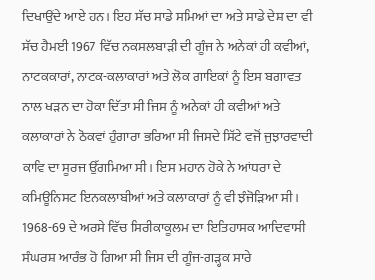ਦਿਖਾਉਂਦੇ ਆਏ ਹਨ। ਇਹ ਸੱਚ ਸਾਡੇ ਸਮਿਆਂ ਦਾ ਅਤੇ ਸਾਡੇ ਦੇਸ਼ ਦਾ ਵੀ ਸੱਚ ਹੈਮਈ 1967 ਵਿੱਚ ਨਕਸਲਬਾੜੀ ਦੀ ਗੂੰਜ ਨੇ ਅਨੇਕਾਂ ਹੀ ਕਵੀਆਂ, ਨਾਟਕਕਾਰਾਂ, ਨਾਟਕ-ਕਲਾਕਾਰਾਂ ਅਤੇ ਲੋਕ ਗਾਇਕਾਂ ਨੂੰ ਇਸ ਬਗਾਵਤ ਨਾਲ ਖੜਨ ਦਾ ਹੋਕਾ ਦਿੱਤਾ ਸੀ ਜਿਸ ਨੂੰ ਅਨੇਕਾਂ ਹੀ ਕਵੀਆਂ ਅਤੇ ਕਲਾਕਾਰਾਂ ਨੇ ਠੋਕਵਾਂ ਹੁੰਗਾਰਾ ਭਰਿਆ ਸੀ ਜਿਸਦੇ ਸਿੱਟੇ ਵਜੋਂ ਜੁਝਾਰਵਾਦੀ ਕਾਵਿ ਦਾ ਸੂਰਜ ਉੱਗਮਿਆ ਸੀ। ਇਸ ਮਹਾਨ ਹੋਕੇ ਨੇ ਆਂਧਰਾ ਦੇ ਕਮਿਊਨਿਸਟ ਇਨਕਲਾਬੀਆਂ ਅਤੇ ਕਲਾਕਾਰਾਂ ਨੂੰ ਵੀ ਝੰਜੋੜਿਆ ਸੀ। 1968-69 ਦੇ ਅਰਸੇ ਵਿੱਚ ਸਿਰੀਕਾਕੂਲਮ ਦਾ ਇਤਿਹਾਸਕ ਆਦਿਵਾਸੀ ਸੰਘਰਸ਼ ਆਰੰਭ ਹੋ ਗਿਆ ਸੀ ਜਿਸ ਦੀ ਗੂੰਜ-ਗੜ੍ਹਕ ਸਾਰੇ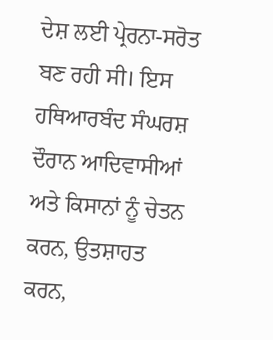ਦੇਸ਼ ਲਈ ਪ੍ਰੇਰਨਾ-ਸਰੋਤ ਬਣ ਰਹੀ ਸੀ। ਇਸ ਹਥਿਆਰਬੰਦ ਸੰਘਰਸ਼ ਦੌਰਾਨ ਆਦਿਵਾਸੀਆਂ ਅਤੇ ਕਿਸਾਨਾਂ ਨੂੰ ਚੇਤਨ ਕਰਨ, ਉਤਸ਼ਾਹਤ ਕਰਨ,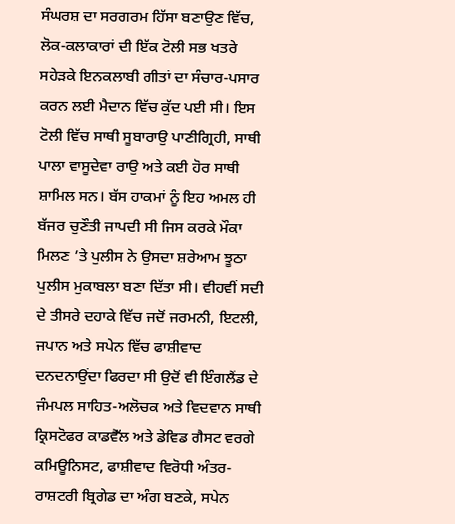ਸੰਘਰਸ਼ ਦਾ ਸਰਗਰਮ ਹਿੱਸਾ ਬਣਾਉਣ ਵਿੱਚ, ਲੋਕ-ਕਲਾਕਾਰਾਂ ਦੀ ਇੱਕ ਟੋਲੀ ਸਭ ਖਤਰੇ ਸਹੇੜਕੇ ਇਨਕਲਾਬੀ ਗੀਤਾਂ ਦਾ ਸੰਚਾਰ-ਪਸਾਰ ਕਰਨ ਲਈ ਮੈਦਾਨ ਵਿੱਚ ਕੁੱਦ ਪਈ ਸੀ। ਇਸ ਟੋਲੀ ਵਿੱਚ ਸਾਥੀ ਸੂਬਾਰਾਉ ਪਾਣੀਗ੍ਰਿਹੀ, ਸਾਥੀ ਪਾਲਾ ਵਾਸੂਦੇਵਾ ਰਾਉ ਅਤੇ ਕਈ ਹੋਰ ਸਾਥੀ ਸ਼ਾਮਿਲ ਸਨ। ਬੱਸ ਹਾਕਮਾਂ ਨੂੰ ਇਹ ਅਮਲ ਹੀ ਬੱਜਰ ਚੁਣੌਤੀ ਜਾਪਦੀ ਸੀ ਜਿਸ ਕਰਕੇ ਮੌਕਾ ਮਿਲਣ ’ਤੇ ਪੁਲੀਸ ਨੇ ਉਸਦਾ ਸ਼ਰੇਆਮ ਝੂਠਾ ਪੁਲੀਸ ਮੁਕਾਬਲਾ ਬਣਾ ਦਿੱਤਾ ਸੀ। ਵੀਹਵੀਂ ਸਦੀ ਦੇ ਤੀਸਰੇ ਦਹਾਕੇ ਵਿੱਚ ਜਦੋਂ ਜਰਮਨੀ, ਇਟਲੀ, ਜਪਾਨ ਅਤੇ ਸਪੇਨ ਵਿੱਚ ਫਾਸ਼ੀਵਾਦ ਦਨਦਨਾਉਂਦਾ ਫਿਰਦਾ ਸੀ ਉਦੋਂ ਵੀ ਇੰਗਲੈਂਡ ਦੇ ਜੰਮਪਲ ਸਾਹਿਤ-ਅਲੋਚਕ ਅਤੇ ਵਿਦਵਾਨ ਸਾਥੀ ਕ੍ਰਿਸਟੋਫਰ ਕਾਡਵੈੱਲ ਅਤੇ ਡੇਵਿਡ ਗੈਸਟ ਵਰਗੇ ਕਮਿਊਨਿਸਟ, ਫਾਸ਼ੀਵਾਦ ਵਿਰੋਧੀ ਅੰਤਰ-ਰਾਸ਼ਟਰੀ ਬ੍ਰਿਗੇਡ ਦਾ ਅੰਗ ਬਣਕੇ, ਸਪੇਨ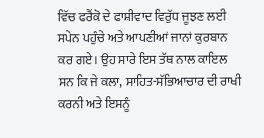ਵਿੱਚ ਫਰੈਂਕੋ ਦੇ ਫਾਸ਼ੀਵਾਦ ਵਿਰੁੱਧ ਜੂਝਣ ਲਈ ਸਪੇਨ ਪਹੁੰਚੇ ਅਤੇ ਆਪਣੀਆਂ ਜਾਨਾਂ ਕੁਰਬਾਨ ਕਰ ਗਏ। ਉਹ ਸਾਰੇ ਇਸ ਤੱਥ ਨਾਲ ਕਾਇਲ ਸਨ ਕਿ ਜੇ ਕਲਾ, ਸਾਹਿਤ-ਸੱਭਿਆਚਾਰ ਦੀ ਰਾਖੀ ਕਰਨੀ ਅਤੇ ਇਸਨੂੰ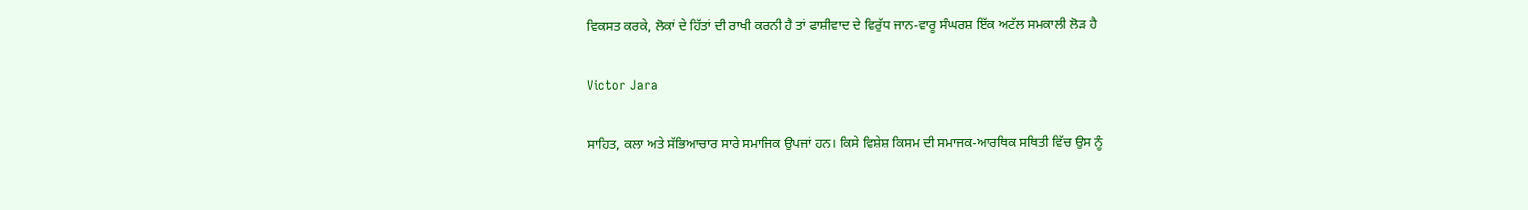ਵਿਕਸਤ ਕਰਕੇ, ਲੋਕਾਂ ਦੇ ਹਿੱਤਾਂ ਦੀ ਰਾਖੀ ਕਰਨੀ ਹੈ ਤਾਂ ਫਾਸ਼ੀਵਾਦ ਦੇ ਵਿਰੁੱਧ ਜਾਨ-ਵਾਰੂ ਸੰਘਰਸ਼ ਇੱਕ ਅਟੱਲ ਸਮਕਾਲੀ ਲੋੜ ਹੈ

Victor Jara

ਸਾਹਿਤ, ਕਲਾ ਅਤੇ ਸੱਭਿਆਚਾਰ ਸਾਰੇ ਸਮਾਜਿਕ ਉਪਜਾਂ ਹਨ। ਕਿਸੇ ਵਿਸ਼ੇਸ਼ ਕਿਸਮ ਦੀ ਸਮਾਜਕ-ਆਰਥਿਕ ਸਥਿਤੀ ਵਿੱਚ ਉਸ ਨੂੰ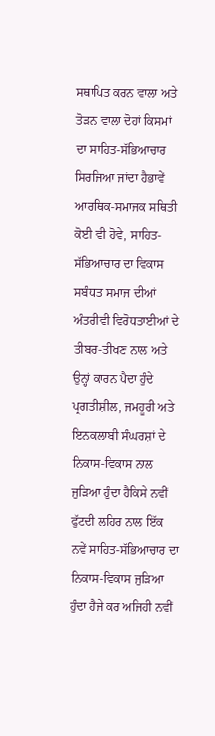ਸਥਾਪਿਤ ਕਰਨ ਵਾਲਾ ਅਤੇ ਤੋੜਨ ਵਾਲਾ ਦੋਹਾਂ ਕਿਸਮਾਂ ਦਾ ਸਾਹਿਤ-ਸੱਭਿਆਚਾਰ ਸਿਰਜਿਆ ਜਾਂਦਾ ਹੈਭਾਵੇਂ ਆਰਥਿਕ-ਸਮਾਜਕ ਸਥਿਤੀ ਕੋਈ ਵੀ ਹੋਵੇ, ਸਾਹਿਤ-ਸੱਭਿਆਚਾਰ ਦਾ ਵਿਕਾਸ ਸਬੰਧਤ ਸਮਾਜ ਦੀਆਂ ਅੰਤਰੀਵੀ ਵਿਰੋਧਤਾਈਆਂ ਦੇ ਤੀਬਰ-ਤੀਖਣ ਨਾਲ ਅਤੇ ਉਨ੍ਹਾਂ ਕਾਰਨ ਪੈਦਾ ਹੁੰਦੇ ਪ੍ਰਗਤੀਸ਼ੀਲ, ਜਮਹੂਰੀ ਅਤੇ ਇਨਕਲਾਬੀ ਸੰਘਰਸ਼ਾਂ ਦੇ ਨਿਕਾਸ-ਵਿਕਾਸ ਨਾਲ ਜੁੜਿਆ ਹੁੰਦਾ ਹੈਕਿਸੇ ਨਵੀਂ ਫੁੱਟਦੀ ਲਹਿਰ ਨਾਲ ਇੱਕ ਨਵੇਂ ਸਾਹਿਤ-ਸੱਭਿਆਚਾਰ ਦਾ ਨਿਕਾਸ-ਵਿਕਾਸ ਜੁੜਿਆ ਹੁੰਦਾ ਹੈਜੇ ਕਰ ਅਜਿਹੀ ਨਵੀਂ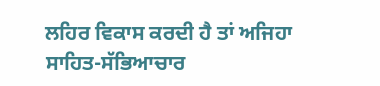ਲਹਿਰ ਵਿਕਾਸ ਕਰਦੀ ਹੈ ਤਾਂ ਅਜਿਹਾ ਸਾਹਿਤ-ਸੱਭਿਆਚਾਰ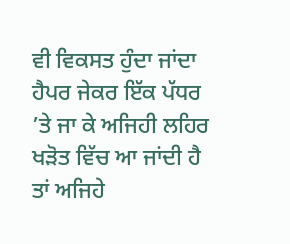ਵੀ ਵਿਕਸਤ ਹੁੰਦਾ ਜਾਂਦਾ ਹੈਪਰ ਜੇਕਰ ਇੱਕ ਪੱਧਰ ’ਤੇ ਜਾ ਕੇ ਅਜਿਹੀ ਲਹਿਰ ਖੜੋਤ ਵਿੱਚ ਆ ਜਾਂਦੀ ਹੈ ਤਾਂ ਅਜਿਹੇ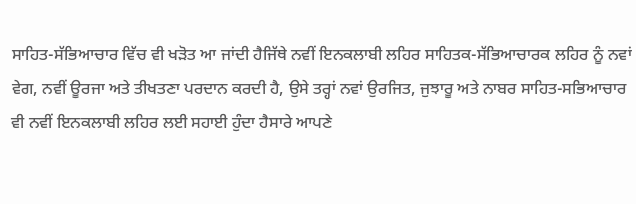ਸਾਹਿਤ-ਸੱਭਿਆਚਾਰ ਵਿੱਚ ਵੀ ਖੜੋਤ ਆ ਜਾਂਦੀ ਹੈਜਿੱਥੇ ਨਵੀਂ ਇਨਕਲਾਬੀ ਲਹਿਰ ਸਾਹਿਤਕ-ਸੱਭਿਆਚਾਰਕ ਲਹਿਰ ਨੂੰ ਨਵਾਂ ਵੇਗ, ਨਵੀਂ ਊਰਜਾ ਅਤੇ ਤੀਖਤਣਾ ਪਰਦਾਨ ਕਰਦੀ ਹੈ, ਉਸੇ ਤਰ੍ਹਾਂ ਨਵਾਂ ਉਰਜਿਤ, ਜੁਝਾਰੂ ਅਤੇ ਨਾਬਰ ਸਾਹਿਤ-ਸਭਿਆਚਾਰ ਵੀ ਨਵੀਂ ਇਨਕਲਾਬੀ ਲਹਿਰ ਲਈ ਸਹਾਈ ਹੁੰਦਾ ਹੈਸਾਰੇ ਆਪਣੇ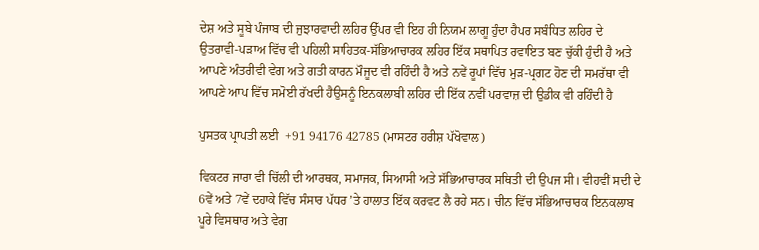ਦੇਸ਼ ਅਤੇ ਸੂਬੇ ਪੰਜਾਬ ਦੀ ਜੁਝਾਰਵਾਦੀ ਲਹਿਰ ਉੱਪਰ ਵੀ ਇਹ ਹੀ ਨਿਯਮ ਲਾਗੂ ਹੁੰਦਾ ਹੈਪਰ ਸਬੰਧਿਤ ਲਹਿਰ ਦੇ ਉਤਰਾਵੀ-ਪੜਾਅ ਵਿੱਚ ਵੀ ਪਹਿਲੀ ਸਾਹਿਤਕ-ਸੱਭਿਆਚਾਰਕ ਲਹਿਰ ਇੱਕ ਸਥਾਪਿਤ ਰਵਾਇਤ ਬਣ ਚੁੱਕੀ ਹੁੰਦੀ ਹੈ ਅਤੇ ਆਪਣੇ ਅੰਤਰੀਵੀ ਵੇਗ ਅਤੇ ਗਤੀ ਕਾਰਨ ਮੌਜੂਦ ਵੀ ਰਹਿੰਦੀ ਹੈ ਅਤੇ ਨਵੇਂ ਰੂਪਾਂ ਵਿੱਚ ਮੁੜ-ਪ੍ਰਗਟ ਹੋਣ ਦੀ ਸਮਰੱਥਾ ਵੀ ਆਪਣੇ ਆਪ ਵਿੱਚ ਸਮੋਈ ਰੱਖਦੀ ਹੈਉਸਨੂੰ ਇਨਕਲਾਬੀ ਲਹਿਰ ਦੀ ਇੱਕ ਨਵੀਂ ਪਰਵਾਜ਼ ਦੀ ਉਡੀਕ ਵੀ ਰਹਿੰਦੀ ਹੈ

ਪੁਸਤਕ ਪ੍ਰਾਪਤੀ ਲਈ  +91 94176 42785 (ਮਾਸਟਰ ਹਰੀਸ਼ ਪੱਖੋਵਾਲ)

ਵਿਕਟਰ ਜਾਰਾ ਵੀ ਚਿੱਲੀ ਦੀ ਆਰਥਕ, ਸਮਾਜਕ, ਸਿਆਸੀ ਅਤੇ ਸੱਭਿਆਚਾਰਕ ਸਥਿਤੀ ਦੀ ਉਪਜ ਸੀ। ਵੀਹਵੀਂ ਸਦੀ ਦੇ 6ਵੇਂ ਅਤੇ 7ਵੇਂ ਦਹਾਕੇ ਵਿੱਚ ਸੰਸਾਰ ਪੱਧਰ ’ਤੇ ਹਾਲਾਤ ਇੱਕ ਕਰਵਟ ਲੈ ਰਹੇ ਸਨ। ਚੀਨ ਵਿੱਚ ਸੱਭਿਆਚਾਰਕ ਇਨਕਲਾਬ ਪੂਰੇ ਵਿਸਥਾਰ ਅਤੇ ਵੇਗ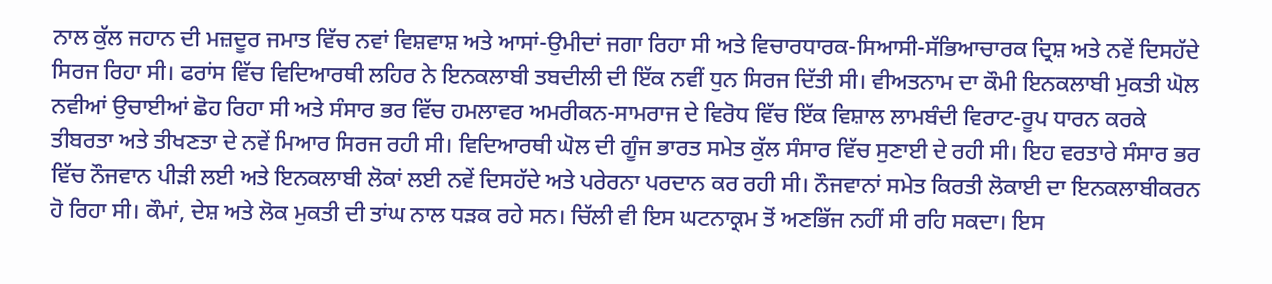ਨਾਲ ਕੁੱਲ ਜਹਾਨ ਦੀ ਮਜ਼ਦੂਰ ਜਮਾਤ ਵਿੱਚ ਨਵਾਂ ਵਿਸ਼ਵਾਸ਼ ਅਤੇ ਆਸਾਂ-ਉਮੀਦਾਂ ਜਗਾ ਰਿਹਾ ਸੀ ਅਤੇ ਵਿਚਾਰਧਾਰਕ-ਸਿਆਸੀ-ਸੱਭਿਆਚਾਰਕ ਦ੍ਰਿਸ਼ ਅਤੇ ਨਵੇਂ ਦਿਸਹੱਦੇ ਸਿਰਜ ਰਿਹਾ ਸੀ। ਫਰਾਂਸ ਵਿੱਚ ਵਿਦਿਆਰਥੀ ਲਹਿਰ ਨੇ ਇਨਕਲਾਬੀ ਤਬਦੀਲੀ ਦੀ ਇੱਕ ਨਵੀਂ ਧੁਨ ਸਿਰਜ ਦਿੱਤੀ ਸੀ। ਵੀਅਤਨਾਮ ਦਾ ਕੌਮੀ ਇਨਕਲਾਬੀ ਮੁਕਤੀ ਘੋਲ ਨਵੀਆਂ ਉਚਾਈਆਂ ਛੋਹ ਰਿਹਾ ਸੀ ਅਤੇ ਸੰਸਾਰ ਭਰ ਵਿੱਚ ਹਮਲਾਵਰ ਅਮਰੀਕਨ-ਸਾਮਰਾਜ ਦੇ ਵਿਰੋਧ ਵਿੱਚ ਇੱਕ ਵਿਸ਼ਾਲ ਲਾਮਬੰਦੀ ਵਿਰਾਟ-ਰੂਪ ਧਾਰਨ ਕਰਕੇ ਤੀਬਰਤਾ ਅਤੇ ਤੀਖਣਤਾ ਦੇ ਨਵੇਂ ਮਿਆਰ ਸਿਰਜ ਰਹੀ ਸੀ। ਵਿਦਿਆਰਥੀ ਘੋਲ ਦੀ ਗੂੰਜ ਭਾਰਤ ਸਮੇਤ ਕੁੱਲ ਸੰਸਾਰ ਵਿੱਚ ਸੁਣਾਈ ਦੇ ਰਹੀ ਸੀ। ਇਹ ਵਰਤਾਰੇ ਸੰਸਾਰ ਭਰ ਵਿੱਚ ਨੌਜਵਾਨ ਪੀੜੀ ਲਈ ਅਤੇ ਇਨਕਲਾਬੀ ਲੋਕਾਂ ਲਈ ਨਵੇਂ ਦਿਸਹੱਦੇ ਅਤੇ ਪਰੇਰਨਾ ਪਰਦਾਨ ਕਰ ਰਹੀ ਸੀ। ਨੌਜਵਾਨਾਂ ਸਮੇਤ ਕਿਰਤੀ ਲੋਕਾਈ ਦਾ ਇਨਕਲਾਬੀਕਰਨ ਹੋ ਰਿਹਾ ਸੀ। ਕੌਮਾਂ, ਦੇਸ਼ ਅਤੇ ਲੋਕ ਮੁਕਤੀ ਦੀ ਤਾਂਘ ਨਾਲ ਧੜਕ ਰਹੇ ਸਨ। ਚਿੱਲੀ ਵੀ ਇਸ ਘਟਨਾਕ੍ਰਮ ਤੋਂ ਅਣਭਿੱਜ ਨਹੀਂ ਸੀ ਰਹਿ ਸਕਦਾ। ਇਸ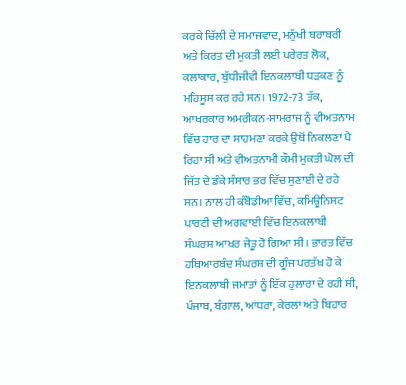ਕਰਕੇ ਚਿੱਲੀ ਦੇ ਸਮਾਜਵਾਦ, ਮਨੁੱਖੀ ਬਰਾਬਰੀ ਅਤੇ ਕਿਰਤ ਦੀ ਮੁਕਤੀ ਲਈ ਪਰੇਰਤ ਲੋਕ, ਕਲਾਕਾਰ, ਬੁੱਧੀਜੀਵੀ ਇਨਕਲਾਬੀ ਧੜਕਣ ਨੂੰ ਮਹਿਸੂਸ ਕਰ ਰਹੇ ਸਨ। 1972-73 ਤੱਕ, ਆਖਰਕਾਰ ਅਮਰੀਕਨ-ਸਾਮਰਾਜ ਨੂੰ ਵੀਅਤਨਾਮ ਵਿੱਚ ਹਾਰ ਦਾ ਸਾਹਮਣਾ ਕਰਕੇ ਉਥੋਂ ਨਿਕਲਣਾ ਪੈ ਰਿਹਾ ਸੀ ਅਤੇ ਵੀਅਤਨਾਮੀ ਕੌਮੀ ਮੁਕਤੀ ਘੋਲ ਦੀ ਜਿੱਤ ਦੇ ਡੰਕੇ ਸੰਸਾਰ ਭਰ ਵਿੱਚ ਸੁਣਾਈ ਦੇ ਰਹੇ ਸਨ। ਨਾਲ ਹੀ ਕੰਬੋਡੀਆ ਵਿੱਚ, ਕਮਿਊਨਿਸਟ ਪਾਰਟੀ ਦੀ ਅਗਵਾਈ ਵਿੱਚ ਇਨਕਲਾਬੀ ਸੰਘਰਸ਼ ਆਖਰ ਜੇਤੂ ਹੋ ਗਿਆ ਸੀ। ਭਾਰਤ ਵਿੱਚ ਹਥਿਆਰਬੰਦ ਸੰਘਰਸ਼ ਦੀ ਗੂੰਜ ਪਰਤੱਖ ਹੋ ਕੇ ਇਨਕਲਾਬੀ ਜਮਾਤਾਂ ਨੂੰ ਇੱਕ ਹੁਲਾਰਾ ਦੇ ਰਹੀ ਸੀ, ਪੰਜਾਬ, ਬੰਗਾਲ, ਆਂਧਰਾ, ਕੇਰਲਾ ਅਤੇ ਬਿਹਾਰ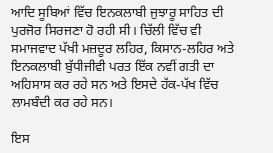ਆਦਿ ਸੂਬਿਆਂ ਵਿੱਚ ਇਨਕਲਾਬੀ ਜੁਝਾਰੂ ਸਾਹਿਤ ਦੀ ਪੁਰਜੋਰ ਸਿਰਜਣਾ ਹੋ ਰਹੀ ਸੀ। ਚਿੱਲੀ ਵਿੱਚ ਵੀ ਸਮਾਜਵਾਦ ਪੱਖੀ ਮਜ਼ਦੂਰ ਲਹਿਰ, ਕਿਸਾਨ-ਲਹਿਰ ਅਤੇ ਇਨਕਲਾਬੀ ਬੁੱਧੀਜੀਵੀ ਪਰਤ ਇੱਕ ਨਵੀਂ ਗਤੀ ਦਾ ਅਹਿਸਾਸ ਕਰ ਰਹੇ ਸਨ ਅਤੇ ਇਸਦੇ ਹੱਕ-ਪੱਖ ਵਿੱਚ ਲਾਮਬੰਦੀ ਕਰ ਰਹੇ ਸਨ।

ਇਸ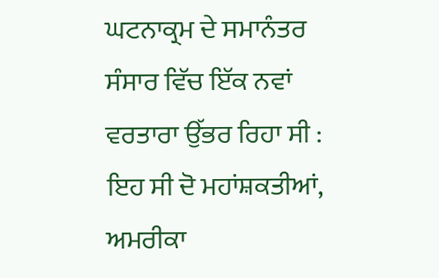ਘਟਨਾਕ੍ਰਮ ਦੇ ਸਮਾਨੰਤਰ ਸੰਸਾਰ ਵਿੱਚ ਇੱਕ ਨਵਾਂ ਵਰਤਾਰਾ ਉੱਭਰ ਰਿਹਾ ਸੀ : ਇਹ ਸੀ ਦੋ ਮਹਾਂਸ਼ਕਤੀਆਂ, ਅਮਰੀਕਾ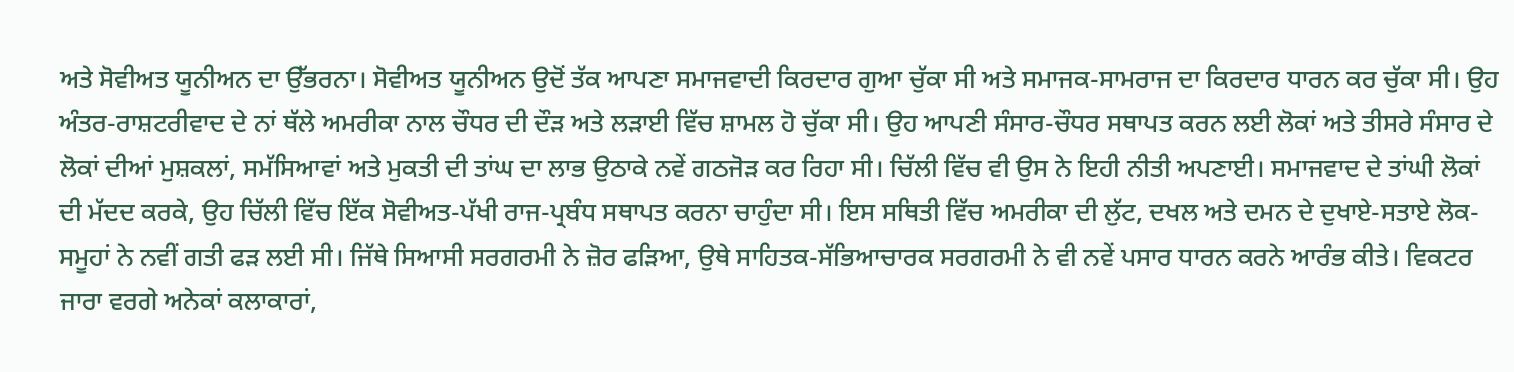ਅਤੇ ਸੋਵੀਅਤ ਯੂਨੀਅਨ ਦਾ ਉੱਭਰਨਾ। ਸੋਵੀਅਤ ਯੂਨੀਅਨ ਉਦੋਂ ਤੱਕ ਆਪਣਾ ਸਮਾਜਵਾਦੀ ਕਿਰਦਾਰ ਗੁਆ ਚੁੱਕਾ ਸੀ ਅਤੇ ਸਮਾਜਕ-ਸਾਮਰਾਜ ਦਾ ਕਿਰਦਾਰ ਧਾਰਨ ਕਰ ਚੁੱਕਾ ਸੀ। ਉਹ ਅੰਤਰ-ਰਾਸ਼ਟਰੀਵਾਦ ਦੇ ਨਾਂ ਥੱਲੇ ਅਮਰੀਕਾ ਨਾਲ ਚੌਧਰ ਦੀ ਦੌੜ ਅਤੇ ਲੜਾਈ ਵਿੱਚ ਸ਼ਾਮਲ ਹੋ ਚੁੱਕਾ ਸੀ। ਉਹ ਆਪਣੀ ਸੰਸਾਰ-ਚੌਧਰ ਸਥਾਪਤ ਕਰਨ ਲਈ ਲੋਕਾਂ ਅਤੇ ਤੀਸਰੇ ਸੰਸਾਰ ਦੇ ਲੋਕਾਂ ਦੀਆਂ ਮੁਸ਼ਕਲਾਂ, ਸਮੱਸਿਆਵਾਂ ਅਤੇ ਮੁਕਤੀ ਦੀ ਤਾਂਘ ਦਾ ਲਾਭ ਉਠਾਕੇ ਨਵੇਂ ਗਠਜੋੜ ਕਰ ਰਿਹਾ ਸੀ। ਚਿੱਲੀ ਵਿੱਚ ਵੀ ਉਸ ਨੇ ਇਹੀ ਨੀਤੀ ਅਪਣਾਈ। ਸਮਾਜਵਾਦ ਦੇ ਤਾਂਘੀ ਲੋਕਾਂ ਦੀ ਮੱਦਦ ਕਰਕੇ, ਉਹ ਚਿੱਲੀ ਵਿੱਚ ਇੱਕ ਸੋਵੀਅਤ-ਪੱਖੀ ਰਾਜ-ਪ੍ਰਬੰਧ ਸਥਾਪਤ ਕਰਨਾ ਚਾਹੁੰਦਾ ਸੀ। ਇਸ ਸਥਿਤੀ ਵਿੱਚ ਅਮਰੀਕਾ ਦੀ ਲੁੱਟ, ਦਖਲ ਅਤੇ ਦਮਨ ਦੇ ਦੁਖਾਏ-ਸਤਾਏ ਲੋਕ-ਸਮੂਹਾਂ ਨੇ ਨਵੀਂ ਗਤੀ ਫੜ ਲਈ ਸੀ। ਜਿੱਥੇ ਸਿਆਸੀ ਸਰਗਰਮੀ ਨੇ ਜ਼ੋਰ ਫੜਿਆ, ਉਥੇ ਸਾਹਿਤਕ-ਸੱਭਿਆਚਾਰਕ ਸਰਗਰਮੀ ਨੇ ਵੀ ਨਵੇਂ ਪਸਾਰ ਧਾਰਨ ਕਰਨੇ ਆਰੰਭ ਕੀਤੇ। ਵਿਕਟਰ ਜਾਰਾ ਵਰਗੇ ਅਨੇਕਾਂ ਕਲਾਕਾਰਾਂ,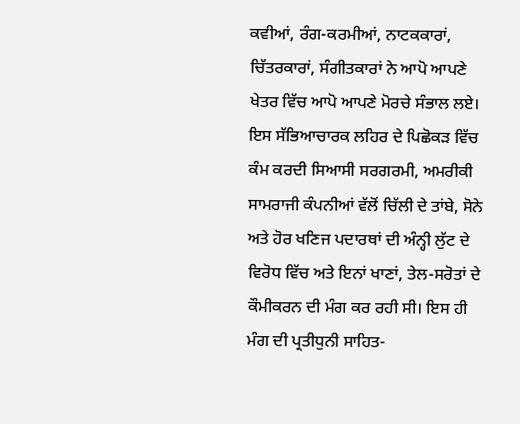ਕਵੀਆਂ, ਰੰਗ-ਕਰਮੀਆਂ, ਨਾਟਕਕਾਰਾਂ, ਚਿੱਤਰਕਾਰਾਂ, ਸੰਗੀਤਕਾਰਾਂ ਨੇ ਆਪੋ ਆਪਣੇ ਖੇਤਰ ਵਿੱਚ ਆਪੋ ਆਪਣੇ ਮੋਰਚੇ ਸੰਭਾਲ ਲਏ। ਇਸ ਸੱਭਿਆਚਾਰਕ ਲਹਿਰ ਦੇ ਪਿਛੋਕੜ ਵਿੱਚ ਕੰਮ ਕਰਦੀ ਸਿਆਸੀ ਸਰਗਰਮੀ, ਅਮਰੀਕੀ ਸਾਮਰਾਜੀ ਕੰਪਨੀਆਂ ਵੱਲੋਂ ਚਿੱਲੀ ਦੇ ਤਾਂਬੇ, ਸੋਨੇ ਅਤੇ ਹੋਰ ਖਣਿਜ ਪਦਾਰਥਾਂ ਦੀ ਅੰਨ੍ਹੀ ਲੁੱਟ ਦੇ ਵਿਰੋਧ ਵਿੱਚ ਅਤੇ ਇਨਾਂ ਖਾਣਾਂ, ਤੇਲ-ਸਰੋਤਾਂ ਦੇ ਕੌਮੀਕਰਨ ਦੀ ਮੰਗ ਕਰ ਰਹੀ ਸੀ। ਇਸ ਹੀ ਮੰਗ ਦੀ ਪ੍ਰਤੀਧੁਨੀ ਸਾਹਿਤ-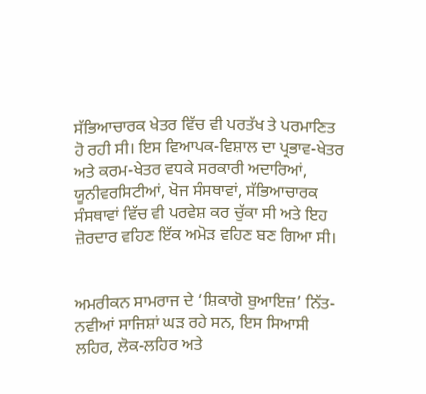ਸੱਭਿਆਚਾਰਕ ਖੇਤਰ ਵਿੱਚ ਵੀ ਪਰਤੱਖ ਤੇ ਪਰਮਾਣਿਤ ਹੋ ਰਹੀ ਸੀ। ਇਸ ਵਿਆਪਕ-ਵਿਸ਼ਾਲ ਦਾ ਪ੍ਰਭਾਵ-ਖੇਤਰ ਅਤੇ ਕਰਮ-ਖੇਤਰ ਵਧਕੇ ਸਰਕਾਰੀ ਅਦਾਰਿਆਂ, ਯੂਨੀਵਰਸਿਟੀਆਂ, ਖੋਜ ਸੰਸਥਾਵਾਂ, ਸੱਭਿਆਚਾਰਕ ਸੰਸਥਾਵਾਂ ਵਿੱਚ ਵੀ ਪਰਵੇਸ਼ ਕਰ ਚੁੱਕਾ ਸੀ ਅਤੇ ਇਹ ਜ਼ੋਰਦਾਰ ਵਹਿਣ ਇੱਕ ਅਮੋੜ ਵਹਿਣ ਬਣ ਗਿਆ ਸੀ।


ਅਮਰੀਕਨ ਸਾਮਰਾਜ ਦੇ ‘ਸ਼ਿਕਾਗੋ ਬੁਆਇਜ਼’ ਨਿੱਤ-ਨਵੀਆਂ ਸਾਜਿਸ਼ਾਂ ਘੜ ਰਹੇ ਸਨ, ਇਸ ਸਿਆਸੀ ਲਹਿਰ, ਲੋਕ-ਲਹਿਰ ਅਤੇ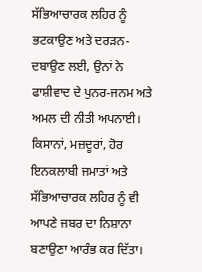ਸੱਭਿਆਚਾਰਕ ਲਹਿਰ ਨੂੰ ਭਟਕਾਉਣ ਅਤੇ ਦਰੜਨ-ਦਬਾਉਣ ਲਈ, ਉਨਾਂ ਨੇ ਫਾਸ਼ੀਵਾਦ ਦੇ ਪੁਨਰ-ਜਨਮ ਅਤੇ ਅਮਲ ਦੀ ਨੀਤੀ ਅਪਨਾਈ। ਕਿਸਾਨਾਂ, ਮਜ਼ਦੂਰਾਂ, ਹੋਰ ਇਨਕਲਾਬੀ ਜਮਾਤਾਂ ਅਤੇ ਸੱਭਿਆਚਾਰਕ ਲਹਿਰ ਨੂੰ ਵੀ ਆਪਣੇ ਜਬਰ ਦਾ ਨਿਸ਼ਾਨਾ ਬਣਾਉਣਾ ਆਰੰਭ ਕਰ ਦਿੱਤਾ।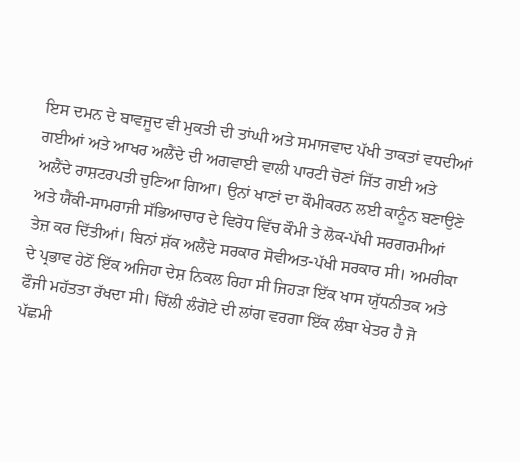ਇਸ ਦਮਨ ਦੇ ਬਾਵਜੂਦ ਵੀ ਮੁਕਤੀ ਦੀ ਤਾਂਘੀ ਅਤੇ ਸਮਾਜਵਾਦ ਪੱਖੀ ਤਾਕਤਾਂ ਵਧਦੀਆਂ ਗਈਆਂ ਅਤੇ ਆਖਰ ਅਲੈਂਦੇ ਦੀ ਅਗਵਾਈ ਵਾਲੀ ਪਾਰਟੀ ਚੋਣਾਂ ਜਿੱਤ ਗਈ ਅਤੇ ਅਲੈਂਦੇ ਰਾਸ਼ਟਰਪਤੀ ਚੁਣਿਆ ਗਿਆ। ਉਨਾਂ ਖਾਣਾਂ ਦਾ ਕੌਮੀਕਰਨ ਲਈ ਕਾਨੂੰਨ ਬਣਾਉਣੇ ਅਤੇ ਯੈਂਕੀ-ਸਾਮਰਾਜੀ ਸੱਭਿਆਚਾਰ ਦੇ ਵਿਰੋਧ ਵਿੱਚ ਕੌਮੀ ਤੇ ਲੋਕ-ਪੱਖੀ ਸਰਗਰਮੀਆਂ ਤੇਜ਼ ਕਰ ਦਿੱਤੀਆਂ। ਬਿਨਾਂ ਸ਼ੱਕ ਅਲੈਂਦੇ ਸਰਕਾਰ ਸੋਵੀਅਤ-ਪੱਖੀ ਸਰਕਾਰ ਸੀ। ਅਮਰੀਕਾ ਦੇ ਪ੍ਰਭਾਵ ਹੇਠੋਂ ਇੱਕ ਅਜਿਹਾ ਦੇਸ਼ ਨਿਕਲ ਰਿਹਾ ਸੀ ਜਿਹੜਾ ਇੱਕ ਖਾਸ ਯੁੱਧਨੀਤਕ ਅਤੇ ਫੌਜੀ ਮਹੱਤਤਾ ਰੱਖਦਾ ਸੀ। ਚਿੱਲੀ ਲੰਗੋਟੇ ਦੀ ਲਾਂਗ ਵਰਗਾ ਇੱਕ ਲੰਬਾ ਖੇਤਰ ਹੈ ਜੋ ਪੱਛਮੀ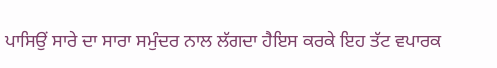ਪਾਸਿਉਂ ਸਾਰੇ ਦਾ ਸਾਰਾ ਸਮੁੰਦਰ ਨਾਲ ਲੱਗਦਾ ਹੈਇਸ ਕਰਕੇ ਇਹ ਤੱਟ ਵਪਾਰਕ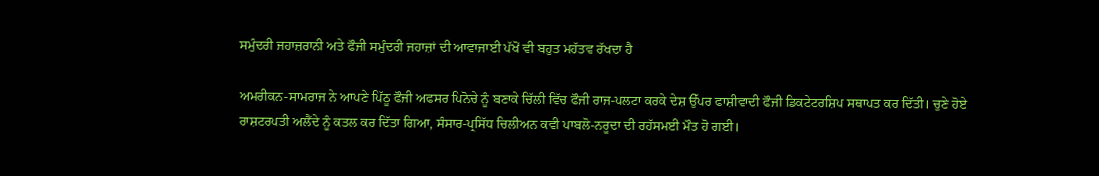ਸਮੁੰਦਰੀ ਜਹਾਜ਼ਰਾਨੀ ਅਤੇ ਫੌਜੀ ਸਮੁੰਦਰੀ ਜਹਾਜ਼ਾਂ ਦੀ ਆਵਾਜਾਈ ਪੱਖੋਂ ਵੀ ਬਹੁਤ ਮਹੱਤਵ ਰੱਖਦਾ ਹੈ

ਅਮਰੀਕਨ-ਸਾਮਰਾਜ ਨੇ ਆਪਣੇ ਪਿੱਠੂ ਫੌਜੀ ਅਫਸਰ ਪਿਨੋਚੇ ਨੂੰ ਬਣਾਕੇ ਚਿੱਲੀ ਵਿੱਚ ਫੌਜੀ ਰਾਜ-ਪਲਟਾ ਕਰਕੇ ਦੇਸ਼ ਉੱਪਰ ਫਾਸ਼ੀਵਾਦੀ ਫੌਜੀ ਡਿਕਟੇਟਰਸ਼ਿਪ ਸਥਾਪਤ ਕਰ ਦਿੱਤੀ। ਚੁਣੇ ਹੋਏ ਰਾਸ਼ਟਰਪਤੀ ਅਲੈਂਦੇ ਨੂੰ ਕਤਲ ਕਰ ਦਿੱਤਾ ਗਿਆ, ਸੰਸਾਰ-ਪ੍ਰਸਿੱਧ ਚਿਲੀਅਨ ਕਵੀ ਪਾਬਲੋ-ਨਰੂਦਾ ਦੀ ਰਹੱਸਮਈ ਮੌਤ ਹੋ ਗਈ।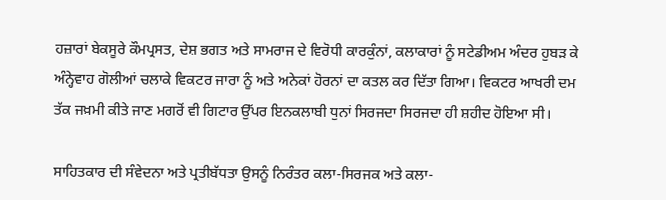ਹਜ਼ਾਰਾਂ ਬੇਕਸੂਰੇ ਕੌਮਪ੍ਰਸਤ, ਦੇਸ਼ ਭਗਤ ਅਤੇ ਸਾਮਰਾਜ ਦੇ ਵਿਰੋਧੀ ਕਾਰਕੁੰਨਾਂ, ਕਲਾਕਾਰਾਂ ਨੂੰ ਸਟੇਡੀਅਮ ਅੰਦਰ ਹੁਬੜ ਕੇ ਅੰਨ੍ਹੇਵਾਹ ਗੋਲੀਆਂ ਚਲਾਕੇ ਵਿਕਟਰ ਜਾਰਾ ਨੂੰ ਅਤੇ ਅਨੇਕਾਂ ਹੋਰਨਾਂ ਦਾ ਕਤਲ ਕਰ ਦਿੱਤਾ ਗਿਆ। ਵਿਕਟਰ ਆਖਰੀ ਦਮ ਤੱਕ ਜਖ਼ਮੀ ਕੀਤੇ ਜਾਣ ਮਗਰੋਂ ਵੀ ਗਿਟਾਰ ਉੱਪਰ ਇਨਕਲਾਬੀ ਧੁਨਾਂ ਸਿਰਜਦਾ ਸਿਰਜਦਾ ਹੀ ਸ਼ਹੀਦ ਹੋਇਆ ਸੀ।

ਸਾਹਿਤਕਾਰ ਦੀ ਸੰਵੇਦਨਾ ਅਤੇ ਪ੍ਰਤੀਬੱਧਤਾ ਉਸਨੂੰ ਨਿਰੰਤਰ ਕਲਾ-ਸਿਰਜਕ ਅਤੇ ਕਲਾ-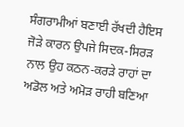ਸੰਗਰਾਮੀਆਂ ਬਣਾਈ ਰੱਖਦੀ ਹੈਇਸ ਜੋੜੇ ਕਾਰਨ ਉਪਜੇ ਸਿਦਕ-ਸਿਰੜ ਨਾਲ ਉਹ ਕਠਨ-ਕਰੜੇ ਰਾਹਾਂ ਦਾ ਅਡੋਲ ਅਤੇ ਅਮੋੜ ਰਾਹੀ ਬਣਿਆ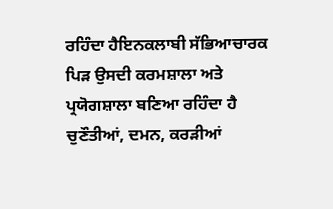ਰਹਿੰਦਾ ਹੈਇਨਕਲਾਬੀ ਸੱਭਿਆਚਾਰਕ ਪਿੜ ਉਸਦੀ ਕਰਮਸ਼ਾਲਾ ਅਤੇ ਪ੍ਰਯੋਗਸ਼ਾਲਾ ਬਣਿਆ ਰਹਿੰਦਾ ਹੈ ਚੁਣੌਤੀਆਂ, ਦਮਨ, ਕਰੜੀਆਂ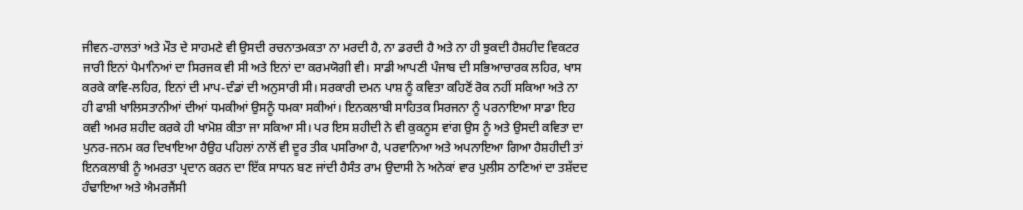ਜੀਵਨ-ਹਾਲਤਾਂ ਅਤੇ ਮੌਤ ਦੇ ਸਾਹਮਣੇ ਵੀ ਉਸਦੀ ਰਚਨਾਤਮਕਤਾ ਨਾ ਮਰਦੀ ਹੈ, ਨਾ ਡਰਦੀ ਹੈ ਅਤੇ ਨਾ ਹੀ ਝੁਕਦੀ ਹੈਸ਼ਹੀਦ ਵਿਕਟਰ ਜਾਰੀ ਇਨਾਂ ਪੈਮਾਨਿਆਂ ਦਾ ਸਿਰਜਕ ਵੀ ਸੀ ਅਤੇ ਇਨਾਂ ਦਾ ਕਰਮਯੋਗੀ ਵੀ। ਸਾਡੀ ਆਪਣੀ ਪੰਜਾਬ ਦੀ ਸਭਿਆਚਾਰਕ ਲਹਿਰ, ਖਾਸ ਕਰਕੇ ਕਾਵਿ-ਲਹਿਰ, ਇਨਾਂ ਦੀ ਮਾਪ-ਦੰਡਾਂ ਦੀ ਅਨੁਸਾਰੀ ਸੀ। ਸਰਕਾਰੀ ਦਮਨ ਪਾਸ਼ ਨੂੰ ਕਵਿਤਾ ਕਹਿਣੋਂ ਰੋਕ ਨਹੀਂ ਸਕਿਆ ਅਤੇ ਨਾ ਹੀ ਫਾਸ਼ੀ ਖਾਲਿਸਤਾਨੀਆਂ ਦੀਆਂ ਧਮਕੀਆਂ ਉਸਨੂੰ ਧਮਕਾ ਸਕੀਆਂ। ਇਨਕਲਾਬੀ ਸਾਹਿਤਕ ਸਿਰਜਨਾ ਨੂੰ ਪਰਨਾਇਆ ਸਾਡਾ ਇਹ ਕਵੀ ਅਮਰ ਸ਼ਹੀਦ ਕਰਕੇ ਹੀ ਖਾਮੋਸ਼ ਕੀਤਾ ਜਾ ਸਕਿਆ ਸੀ। ਪਰ ਇਸ ਸ਼ਹੀਦੀ ਨੇ ਵੀ ਕੁਕਨੂਸ ਵਾਂਗ ਉਸ ਨੂੰ ਅਤੇ ਉਸਦੀ ਕਵਿਤਾ ਦਾ ਪੁਨਰ-ਜਨਮ ਕਰ ਦਿਖਾਇਆ ਹੈਉਹ ਪਹਿਲਾਂ ਨਾਲੋਂ ਵੀ ਦੂਰ ਤੀਕ ਪਸਰਿਆ ਹੈ, ਪਰਵਾਨਿਆ ਅਤੇ ਅਪਨਾਇਆ ਗਿਆ ਹੈਸ਼ਹੀਦੀ ਤਾਂ ਇਨਕਲਾਬੀ ਨੂੰ ਅਮਰਤਾ ਪ੍ਰਦਾਨ ਕਰਨ ਦਾ ਇੱਕ ਸਾਧਨ ਬਣ ਜਾਂਦੀ ਹੈਸੰਤ ਰਾਮ ਉਦਾਸੀ ਨੇ ਅਨੇਕਾਂ ਵਾਰ ਪੁਲੀਸ ਠਾਣਿਆਂ ਦਾ ਤਸ਼ੱਦਦ ਹੰਢਾਇਆ ਅਤੇ ਐਮਰਜੈਂਸੀ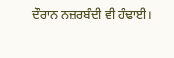ਦੌਰਾਨ ਨਜ਼ਰਬੰਦੀ ਵੀ ਹੰਢਾਈ।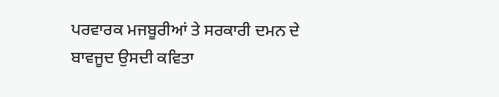ਪਰਵਾਰਕ ਮਜਬੂਰੀਆਂ ਤੇ ਸਰਕਾਰੀ ਦਮਨ ਦੇ ਬਾਵਜੂਦ ਉਸਦੀ ਕਵਿਤਾ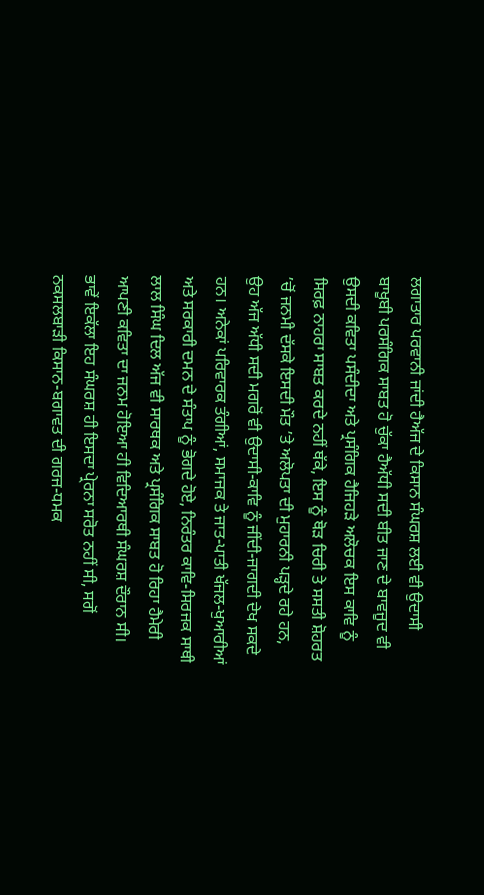ਲਗਾਤਾਰ ਪਰਵਾਨੀ ਜਾਂਦੀ ਹੈਅੱਜ ਦੇ ਕਿਸਾਨ ਸੰਘਰਸ਼ ਲਈ ਵੀ ਉਦਾਸੀ ਬਾਖੂਬੀ ਪਰਸੰਗਿਕ ਸਾਬਤ ਹੋ ਚੁੱਕਾ ਹੈਅੱਧੀ ਸਦੀ ਬੀਤ ਜਾਣ ਦੇ ਬਾਵਜੂਦ ਵੀ ਉਸਦੀ ਕਵਿਤਾ ਪਸੰਦੀਦਾ ਅਤੇ ਪ੍ਰਸੰਗਿਕ ਹੈਜਿਹੜੇ ਅਲੋਚਕ ਇਸ ਕਾਵਿ ਨੂੰ ਸਿਰਫ਼ ਨਾਹਰਾ ਸਾਬਤ ਕਰਦੇ ਨਹੀਂ ਥੱਕੇ, ਇਸ ਨੂੰ ਥੋੜ ਚਿਰੀ ਤੇ ਸਸਤੀ ਸ਼ੋਹਰਤ ’ਚੋਂ ਜਨਮੀ ਦੱਸਕੇ ਇਸਦੀ ਮੌਤ ’ਤੇ ਅਲੋਪਤਾ ਦੀ ਮੁਹਾਰਨੀ ਪੜ੍ਹਦੇ ਰਹੇ ਹਨ, ਉਹ ਅੱਜ ਅੱਧੀ ਸਦੀ ਮਗਰੋਂ ਵੀ ਉਦਾਸੀ-ਕਾਵਿ ਨੂੰ ਜੀਂਦੀ-ਜਾਗਦੀ ਦੇਖ ਸਕਦੇ ਹਨ। ਅਨੇਕਾਂ ਪਰਿਵਾਰਕ ਤੰਗੀਆਂ, ਸਮਾਜਕ ਤੇ ਜਾਤ-ਪਾਤੀ ਖੱਜਲ-ਖੁਆਰੀਆਂ ਅਤੇ ਸਰਕਾਰੀ ਦਮਨ ਦੇ ਸੰਤਾਪ ਨੂੰ ਭੋਗਦੇ ਹੋਏ, ਨਿਰੰਤਰ ਕਾਵਿ-ਸਿਰਜਕ ਸਾਥੀ ਲਾਲ ਸਿੰਘ ਦਿਲ ਅੱਜ ਵੀ ਸਾਰਥਕ ਅਤੇ ਪ੍ਰਸੰਗਿਕ ਸਾਬਤ ਹੋ ਰਿਹਾ ਹੈਮੇਰੀ ਆਪਣੀ ਕਵਿਤਾ ਦਾ ਜਨਮ ਹੋਇਆ ਹੀ ਵਿਦਿਆਰਥੀ ਸੰਘਰਸ਼ ਦੌਰਾਨ ਸੀ। ਭਾਵੇਂ ਇਕੱਲਾ ਇਹ ਸੰਘਰਸ਼ ਹੀ ਇਸਦਾ ਪ੍ਰੇਰਨਾ ਸਰੋਤ ਨਹੀਂ ਸੀ, ਸਗੋਂ ਨਕਸਲਬਾੜੀ ਕਿਸਾਨ-ਬਗਾਵਤ ਦੀ ਗਰਜ-ਧਮਕ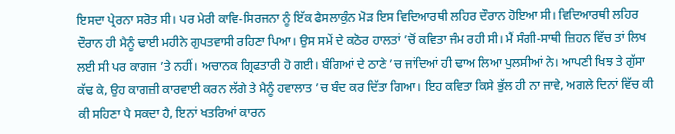ਇਸਦਾ ਪ੍ਰੇਰਨਾ ਸਰੋਤ ਸੀ। ਪਰ ਮੇਰੀ ਕਾਵਿ-ਸਿਰਜਨਾ ਨੂੰ ਇੱਕ ਫੈਸਲਾਕੁੰਨ ਮੋੜ ਇਸ ਵਿਦਿਆਰਥੀ ਲਹਿਰ ਦੌਰਾਨ ਹੋਇਆ ਸੀ। ਵਿਦਿਆਰਥੀ ਲਹਿਰ ਦੌਰਾਨ ਹੀ ਮੈਨੂੰ ਢਾਈ ਮਹੀਨੇ ਗੁਪਤਵਾਸੀ ਰਹਿਣਾ ਪਿਆ। ਉਸ ਸਮੇਂ ਦੇ ਕਠੋਰ ਹਾਲਤਾਂ ’ਚੋਂ ਕਵਿਤਾ ਜੰਮ ਰਹੀ ਸੀ। ਮੈਂ ਸੰਗੀ-ਸਾਥੀ ਜ਼ਿਹਨ ਵਿੱਚ ਤਾਂ ਲਿਖ ਲਈ ਸੀ ਪਰ ਕਾਗਜ ’ਤੇ ਨਹੀਂ। ਅਚਾਨਕ ਗ੍ਰਿਫਤਾਰੀ ਹੋ ਗਈ। ਬੰਗਿਆਂ ਦੇ ਠਾਣੇ ’ਚ ਜਾਂਦਿਆਂ ਹੀ ਢਾਅ ਲਿਆ ਪੁਲਸੀਆਂ ਨੇ। ਆਪਣੀ ਖਿਝ ਤੇ ਗੁੱਸਾ ਕੱਢ ਕੇ, ਉਹ ਕਾਗਜ਼ੀ ਕਾਰਵਾਈ ਕਰਨ ਲੱਗੇ ਤੇ ਮੈਨੂੰ ਹਵਾਲਾਤ ’ਚ ਬੰਦ ਕਰ ਦਿੱਤਾ ਗਿਆ। ਇਹ ਕਵਿਤਾ ਕਿਸੇ ਭੁੱਲ ਹੀ ਨਾ ਜਾਵੇ, ਅਗਲੇ ਦਿਨਾਂ ਵਿੱਚ ਕੀ ਕੀ ਸਹਿਣਾ ਪੈ ਸਕਦਾ ਹੈ, ਇਨਾਂ ਖਤਰਿਆਂ ਕਾਰਨ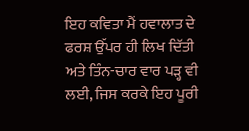ਇਹ ਕਵਿਤਾ ਮੈਂ ਹਵਾਲਾਤ ਦੇ ਫਰਸ਼ ਉੱਪਰ ਹੀ ਲਿਖ ਦਿੱਤੀ ਅਤੇ ਤਿੰਨ-ਚਾਰ ਵਾਰ ਪੜ੍ਹ ਵੀ ਲਈ, ਜਿਸ ਕਰਕੇ ਇਹ ਪੂਰੀ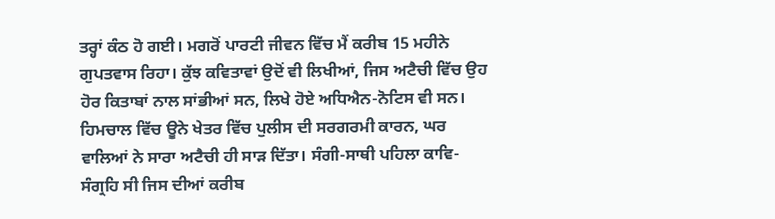ਤਰ੍ਹਾਂ ਕੰਠ ਹੋ ਗਈ। ਮਗਰੋਂ ਪਾਰਟੀ ਜੀਵਨ ਵਿੱਚ ਮੈਂ ਕਰੀਬ 15 ਮਹੀਨੇ ਗੁਪਤਵਾਸ ਰਿਹਾ। ਕੁੱਝ ਕਵਿਤਾਵਾਂ ਉਦੋਂ ਵੀ ਲਿਖੀਆਂ, ਜਿਸ ਅਟੈਚੀ ਵਿੱਚ ਉਹ ਹੋਰ ਕਿਤਾਬਾਂ ਨਾਲ ਸਾਂਭੀਆਂ ਸਨ, ਲਿਖੇ ਹੋਏ ਅਧਿਐਨ-ਨੋਟਿਸ ਵੀ ਸਨ। ਹਿਮਚਾਲ ਵਿੱਚ ਊਨੇ ਖੇਤਰ ਵਿੱਚ ਪੁਲੀਸ ਦੀ ਸਰਗਰਮੀ ਕਾਰਨ, ਘਰ ਵਾਲਿਆਂ ਨੇ ਸਾਰਾ ਅਟੈਚੀ ਹੀ ਸਾੜ ਦਿੱਤਾ। ਸੰਗੀ-ਸਾਥੀ ਪਹਿਲਾ ਕਾਵਿ-ਸੰਗ੍ਰਹਿ ਸੀ ਜਿਸ ਦੀਆਂ ਕਰੀਬ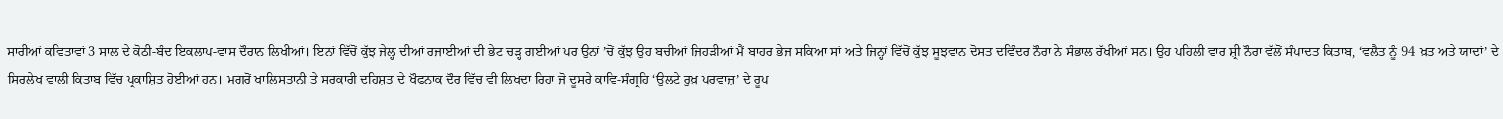ਸਾਰੀਆਂ ਕਵਿਤਾਵਾਂ 3 ਸਾਲ ਦੇ ਕੋਠੀ-ਬੰਦ ਇਕਲਾਪ-ਵਾਸ ਦੌਰਾਨ ਲਿਖੀਆਂ। ਇਨਾਂ ਵਿੱਚੋਂ ਕੁੱਝ ਜੇਲ੍ਹ ਦੀਆਂ ਰਜਾਈਆਂ ਦੀ ਭੇਟ ਚੜ੍ਹ ਗਈਆਂ ਪਰ ਉਨਾਂ ’ਚੋਂ ਕੁੱਝ ਉਹ ਬਚੀਆਂ ਜਿਹੜੀਆਂ ਮੈਂ ਬਾਹਰ ਭੇਜ ਸਕਿਆ ਸਾਂ ਅਤੇ ਜਿਨ੍ਹਾਂ ਵਿੱਚੋਂ ਕੁੱਝ ਸੂਝਵਾਨ ਦੋਸਤ ਦਵਿੰਦਰ ਨੌਰਾ ਨੇ ਸੰਭਾਲ ਰੱਖੀਆਂ ਸਨ। ਉਹ ਪਹਿਲੀ ਵਾਰ ਸ਼੍ਰੀ ਨੌਰਾ ਵੱਲੋਂ ਸੰਪਾਦਤ ਕਿਤਾਬ, ‘ਵਲੈਤ ਨੂੰ 94 ਖ਼ਤ ਅਤੇ ਯਾਦਾਂ’ ਦੇ ਸਿਰਲੇਖ ਵਾਲੀ ਕਿਤਾਬ ਵਿੱਚ ਪ੍ਰਕਾਸ਼ਿਤ ਹੋਈਆਂ ਹਨ। ਮਗਰੋਂ ਖਾਲਿਸਤਾਨੀ ਤੇ ਸਰਕਾਰੀ ਦਹਿਸ਼ਤ ਦੇ ਖੌਫਨਾਕ ਦੌਰ ਵਿੱਚ ਵੀ ਲਿਖਦਾ ਰਿਹਾ ਜੋ ਦੂਸਰੇ ਕਾਵਿ-ਸੰਗ੍ਰਹਿ ‘ਉਲਟੇ ਰੁਖ਼ ਪਰਵਾਜ਼’ ਦੇ ਰੂਪ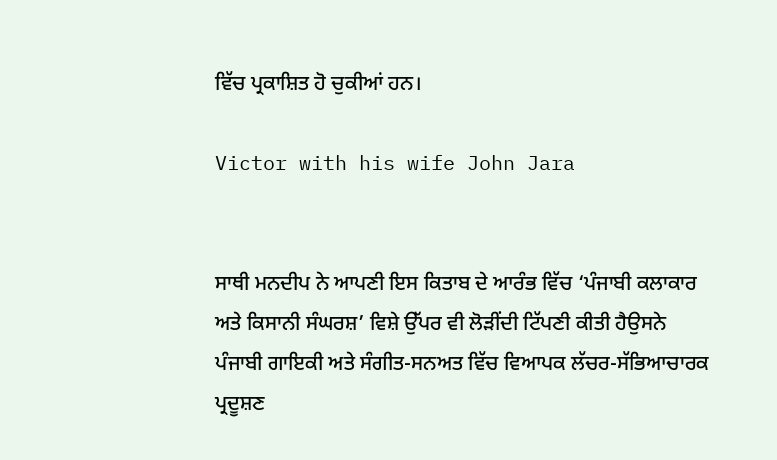ਵਿੱਚ ਪ੍ਰਕਾਸ਼ਿਤ ਹੋ ਚੁਕੀਆਂ ਹਨ।

Victor with his wife John Jara


ਸਾਥੀ ਮਨਦੀਪ ਨੇ ਆਪਣੀ ਇਸ ਕਿਤਾਬ ਦੇ ਆਰੰਭ ਵਿੱਚ ‘ਪੰਜਾਬੀ ਕਲਾਕਾਰ ਅਤੇ ਕਿਸਾਨੀ ਸੰਘਰਸ਼’ ਵਿਸ਼ੇ ਉੱਪਰ ਵੀ ਲੋੜੀਂਦੀ ਟਿੱਪਣੀ ਕੀਤੀ ਹੈਉਸਨੇ ਪੰਜਾਬੀ ਗਾਇਕੀ ਅਤੇ ਸੰਗੀਤ-ਸਨਅਤ ਵਿੱਚ ਵਿਆਪਕ ਲੱਚਰ-ਸੱਭਿਆਚਾਰਕ ਪ੍ਰਦੂਸ਼ਣ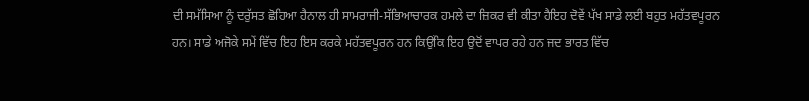ਦੀ ਸਮੱਸਿਆ ਨੂੰ ਦਰੁੱਸਤ ਛੋਹਿਆ ਹੈਨਾਲ ਹੀ ਸਾਮਰਾਜੀ-ਸੱਭਿਆਚਾਰਕ ਹਮਲੇ ਦਾ ਜ਼ਿਕਰ ਵੀ ਕੀਤਾ ਹੈਇਹ ਦੋਵੇਂ ਪੱਖ ਸਾਡੇ ਲਈ ਬਹੁਤ ਮਹੱਤਵਪੂਰਨ ਹਨ। ਸਾਡੇ ਅਜੋਕੇ ਸਮੇਂ ਵਿੱਚ ਇਹ ਇਸ ਕਰਕੇ ਮਹੱਤਵਪੂਰਨ ਹਨ ਕਿਉਂਕਿ ਇਹ ਉਦੋਂ ਵਾਪਰ ਰਹੇ ਹਨ ਜਦ ਭਾਰਤ ਵਿੱਚ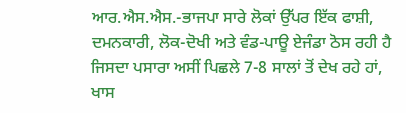ਆਰ.ਐਸ.ਐਸ.-ਭਾਜਪਾ ਸਾਰੇ ਲੋਕਾਂ ਉੱਪਰ ਇੱਕ ਫਾਸ਼ੀ, ਦਮਨਕਾਰੀ, ਲੋਕ-ਦੋਖੀ ਅਤੇ ਵੰਡ-ਪਾਊ ਏਜੰਡਾ ਠੋਸ ਰਹੀ ਹੈ ਜਿਸਦਾ ਪਸਾਰਾ ਅਸੀਂ ਪਿਛਲੇ 7-8 ਸਾਲਾਂ ਤੋਂ ਦੇਖ ਰਹੇ ਹਾਂ, ਖਾਸ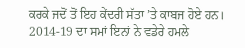ਕਰਕੇ ਜਦੋਂ ਤੋਂ ਇਹ ਕੇਂਦਰੀ ਸੱਤਾ ’ਤੇ ਕਾਬਜ ਹੋਏ ਹਨ। 2014-19 ਦਾ ਸਮਾਂ ਇਨਾਂ ਨੇ ਵਡੇਰੇ ਹਮਲੇ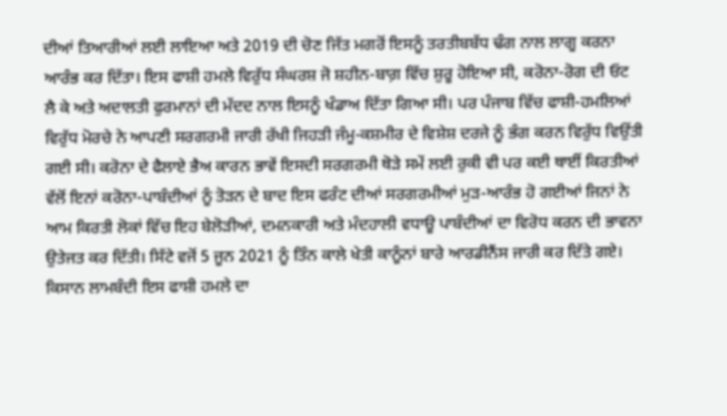ਦੀਆਂ ਤਿਆਰੀਆਂ ਲਈ ਲਾਇਆ ਅਤੇ 2019 ਦੀ ਚੋਣ ਜਿੱਤ ਮਗਰੋਂ ਇਸਨੂੰ ਤਰਤੀਬਬੱਧ ਢੰਗ ਨਾਲ ਲਾਗੂ ਕਰਨਾ ਆਰੰਭ ਕਰ ਦਿੱਤਾ। ਇਸ ਫਾਸ਼ੀ ਹਮਲੇ ਵਿਰੁੱਧ ਸੰਘਰਸ਼ ਜੋ ਸ਼ਹੀਨ-ਬਾਗ਼ ਵਿੱਚ ਸ਼ੁਰੂ ਹੋਇਆ ਸੀ, ਕਰੋਨਾ-ਰੋਗ ਦੀ ਓਟ ਲੈ ਕੇ ਅਤੇ ਅਦਾਲਤੀ ਫੁਰਮਾਨਾਂ ਦੀ ਮੱਦਦ ਨਾਲ ਇਸਨੂੰ ਖੰਡਾਅ ਦਿੱਤਾ ਗਿਆ ਸੀ। ਪਰ ਪੰਜਾਬ ਵਿੱਚ ਫਾਸ਼ੀ-ਹਮਲਿਆਂ ਵਿਰੁੱਧ ਮੋਰਚੇ ਨੇ ਆਪਣੀ ਸਰਗਰਮੀ ਜਾਰੀ ਰੱਖੀ ਜਿਹੜੀ ਜੰਮੂ-ਕਸ਼ਮੀਰ ਦੇ ਵਿਸ਼ੇਸ਼ ਦਰਜੇ ਨੂੰ ਭੰਗ ਕਰਨ ਵਿਰੁੱਧ ਵਿਉਂਤੀ ਗਈ ਸੀ। ਕਰੋਨਾ ਦੇ ਫੈਲਾਏ ਭੈਅ ਕਾਰਨ ਭਾਵੇਂ ਇਸਦੀ ਸਰਗਰਮੀ ਥੋੜੇ ਸਮੇਂ ਲਈ ਰੁਕੀ ਵੀ ਪਰ ਕਈ ਥਾਈਂ ਕਿਰਤੀਆਂ ਵੱਲੋਂ ਇਨਾਂ ਕਰੋਨਾ-ਪਾਬੰਦੀਆਂ ਨੂੰ ਤੋੜਨ ਦੇ ਬਾਦ ਇਸ ਫਰੰਟ ਦੀਆਂ ਸਰਗਰਮੀਆਂ ਮੁੜ-ਆਰੰਭ ਹੋ ਗਈਆਂ ਜਿਨਾਂ ਨੇ ਆਮ ਕਿਰਤੀ ਲੋਕਾਂ ਵਿੱਚ ਇਹ ਬੇਲੋੜੀਆਂ, ਦਮਨਕਾਰੀ ਅਤੇ ਮੰਦਹਾਲੀ ਵਧਾਊ ਪਾਬੰਦੀਆਂ ਦਾ ਵਿਰੋਧ ਕਰਨ ਦੀ ਭਾਵਨਾ ਉਤੇਜਤ ਕਰ ਦਿੱਤੀ। ਸਿੱਟੇ ਵਜੋਂ 5 ਜੂਨ 2021 ਨੂੰ ਤਿੰਨ ਕਾਲੇ ਖੇਤੀ ਕਾਨੂੰਨਾਂ ਬਾਰੇ ਆਰਡੀਨੈਂਸ ਜਾਰੀ ਕਰ ਦਿੱਤੇ ਗਏ। ਕਿਸਾਨ ਲਾਮਬੰਦੀ ਇਸ ਫਾਸ਼ੀ ਹਮਲੇ ਦਾ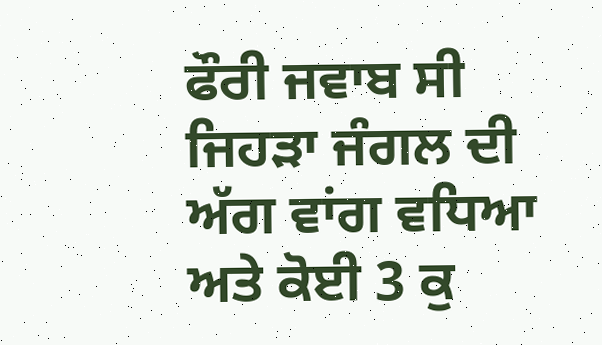ਫੌਰੀ ਜਵਾਬ ਸੀ ਜਿਹੜਾ ਜੰਗਲ ਦੀ ਅੱਗ ਵਾਂਗ ਵਧਿਆ ਅਤੇ ਕੋਈ 3 ਕੁ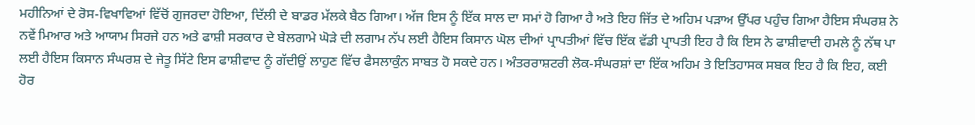ਮਹੀਨਿਆਂ ਦੇ ਰੋਸ-ਵਿਖਾਵਿਆਂ ਵਿੱਚੋਂ ਗੁਜਰਦਾ ਹੋਇਆ, ਦਿੱਲੀ ਦੇ ਬਾਡਰ ਮੱਲਕੇ ਬੈਠ ਗਿਆ। ਅੱਜ ਇਸ ਨੂੰ ਇੱਕ ਸਾਲ ਦਾ ਸਮਾਂ ਹੋ ਗਿਆ ਹੈ ਅਤੇ ਇਹ ਜਿੱਤ ਦੇ ਅਹਿਮ ਪੜਾਅ ਉੱਪਰ ਪਹੁੰਚ ਗਿਆ ਹੈਇਸ ਸੰਘਰਸ਼ ਨੇ ਨਵੇਂ ਮਿਆਰ ਅਤੇ ਆਯਾਮ ਸਿਰਜੇ ਹਨ ਅਤੇ ਫਾਸ਼ੀ ਸਰਕਾਰ ਦੇ ਬੇਲਗਾਮੇ ਘੋੜੇ ਦੀ ਲਗਾਮ ਨੱਪ ਲਈ ਹੈਇਸ ਕਿਸਾਨ ਘੋਲ ਦੀਆਂ ਪ੍ਰਾਪਤੀਆਂ ਵਿੱਚ ਇੱਕ ਵੱਡੀ ਪ੍ਰਾਪਤੀ ਇਹ ਹੈ ਕਿ ਇਸ ਨੇ ਫਾਸ਼ੀਵਾਦੀ ਹਮਲੇ ਨੂੰ ਨੱਥ ਪਾ ਲਈ ਹੈਇਸ ਕਿਸਾਨ ਸੰਘਰਸ਼ ਦੇ ਜੇਤੂ ਸਿੱਟੇ ਇਸ ਫਾਸ਼ੀਵਾਦ ਨੂੰ ਗੱਦੀਉਂ ਲਾਹੁਣ ਵਿੱਚ ਫੈਸਲਾਕੁੰਨ ਸਾਬਤ ਹੋ ਸਕਦੇ ਹਨ। ਅੰਤਰਰਾਸ਼ਟਰੀ ਲੋਕ-ਸੰਘਰਸ਼ਾਂ ਦਾ ਇੱਕ ਅਹਿਮ ਤੇ ਇਤਿਹਾਸਕ ਸਬਕ ਇਹ ਹੈ ਕਿ ਇਹ, ਕਈ ਹੋਰ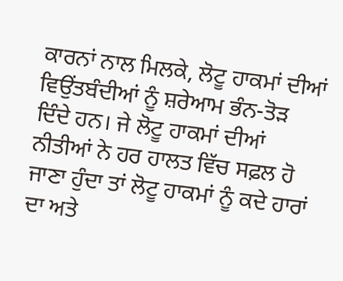ਕਾਰਨਾਂ ਨਾਲ ਮਿਲਕੇ, ਲੋਟੂ ਹਾਕਮਾਂ ਦੀਆਂ ਵਿਉਂਤਬੰਦੀਆਂ ਨੂੰ ਸ਼ਰੇਆਮ ਭੰਨ-ਤੋੜ ਦਿੰਦੇ ਹਨ। ਜੇ ਲੋਟੂ ਹਾਕਮਾਂ ਦੀਆਂ ਨੀਤੀਆਂ ਨੇ ਹਰ ਹਾਲਤ ਵਿੱਚ ਸਫ਼ਲ ਹੋ ਜਾਣਾ ਹੁੰਦਾ ਤਾਂ ਲੋਟੂ ਹਾਕਮਾਂ ਨੂੰ ਕਦੇ ਹਾਰਾਂ ਦਾ ਅਤੇ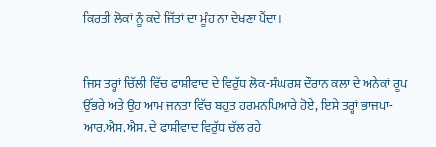ਕਿਰਤੀ ਲੋਕਾਂ ਨੂੰ ਕਦੇ ਜਿੱਤਾਂ ਦਾ ਮੂੰਹ ਨਾ ਦੇਖਣਾ ਪੈਂਦਾ।


ਜਿਸ ਤਰ੍ਹਾਂ ਚਿੱਲੀ ਵਿੱਚ ਫਾਸ਼ੀਵਾਦ ਦੇ ਵਿਰੁੱਧ ਲੋਕ-ਸੰਘਰਸ਼ ਦੌਰਾਨ ਕਲਾ ਦੇ ਅਨੇਕਾਂ ਰੂਪ ਉੱਭਰੇ ਅਤੇ ਉਹ ਆਮ ਜਨਤਾ ਵਿੱਚ ਬਹੁਤ ਹਰਮਨਪਿਆਰੇ ਹੋਏ, ਇਸੇ ਤਰ੍ਹਾਂ ਭਾਜਪਾ-ਆਰ.ਐਸ.ਐਸ. ਦੇ ਫਾਸ਼ੀਵਾਦ ਵਿਰੁੱਧ ਚੱਲ ਰਹੇ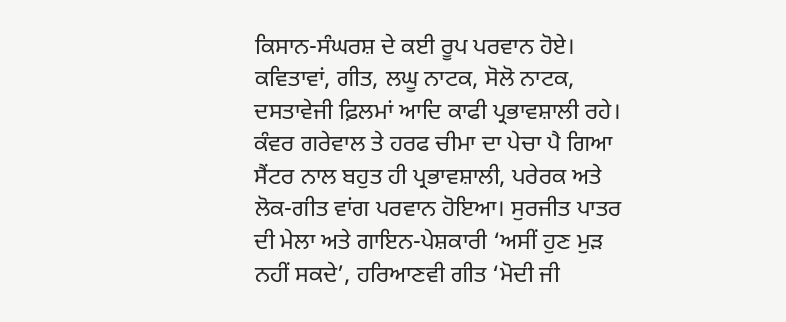ਕਿਸਾਨ-ਸੰਘਰਸ਼ ਦੇ ਕਈ ਰੂਪ ਪਰਵਾਨ ਹੋਏ। ਕਵਿਤਾਵਾਂ, ਗੀਤ, ਲਘੂ ਨਾਟਕ, ਸੋਲੋ ਨਾਟਕ, ਦਸਤਾਵੇਜੀ ਫ਼ਿਲਮਾਂ ਆਦਿ ਕਾਫੀ ਪ੍ਰਭਾਵਸ਼ਾਲੀ ਰਹੇ। ਕੰਵਰ ਗਰੇਵਾਲ ਤੇ ਹਰਫ ਚੀਮਾ ਦਾ ਪੇਚਾ ਪੈ ਗਿਆ ਸੈਂਟਰ ਨਾਲ ਬਹੁਤ ਹੀ ਪ੍ਰਭਾਵਸ਼ਾਲੀ, ਪਰੇਰਕ ਅਤੇ ਲੋਕ-ਗੀਤ ਵਾਂਗ ਪਰਵਾਨ ਹੋਇਆ। ਸੁਰਜੀਤ ਪਾਤਰ ਦੀ ਮੇਲਾ ਅਤੇ ਗਾਇਨ-ਪੇਸ਼ਕਾਰੀ ‘ਅਸੀਂ ਹੁਣ ਮੁੜ ਨਹੀਂ ਸਕਦੇ’, ਹਰਿਆਣਵੀ ਗੀਤ ‘ਮੋਦੀ ਜੀ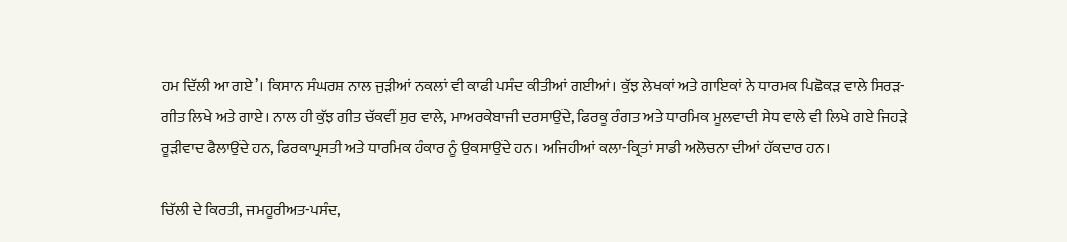ਹਮ ਦਿੱਲੀ ਆ ਗਏ’। ਕਿਸਾਨ ਸੰਘਰਸ਼ ਨਾਲ ਜੁੜੀਆਂ ਨਕਲਾਂ ਵੀ ਕਾਫੀ ਪਸੰਦ ਕੀਤੀਆਂ ਗਈਆਂ। ਕੁੱਝ ਲੇਖਕਾਂ ਅਤੇ ਗਾਇਕਾਂ ਨੇ ਧਾਰਮਕ ਪਿਛੋਕੜ ਵਾਲੇ ਸਿਰੜ- ਗੀਤ ਲਿਖੇ ਅਤੇ ਗਾਏ। ਨਾਲ ਹੀ ਕੁੱਝ ਗੀਤ ਚੱਕਵੀਂ ਸੁਰ ਵਾਲੇ, ਮਾਅਰਕੇਬਾਜੀ ਦਰਸਾਉਂਦੇ, ਫਿਰਕੂ ਰੰਗਤ ਅਤੇ ਧਾਰਮਿਕ ਮੂਲਵਾਦੀ ਸੇਧ ਵਾਲੇ ਵੀ ਲਿਖੇ ਗਏ ਜਿਹੜੇ ਰੂੜੀਵਾਦ ਫੈਲਾਉਂਦੇ ਹਨ, ਫਿਰਕਾਪ੍ਰਸਤੀ ਅਤੇ ਧਾਰਮਿਕ ਹੰਕਾਰ ਨੂੰ ਉਕਸਾਉਂਦੇ ਹਨ। ਅਜਿਹੀਆਂ ਕਲਾ-ਕ੍ਰਿਤਾਂ ਸਾਡੀ ਅਲੋਚਨਾ ਦੀਆਂ ਹੱਕਦਾਰ ਹਨ।

ਚਿੱਲੀ ਦੇ ਕਿਰਤੀ, ਜਮਹੂਰੀਅਤ-ਪਸੰਦ,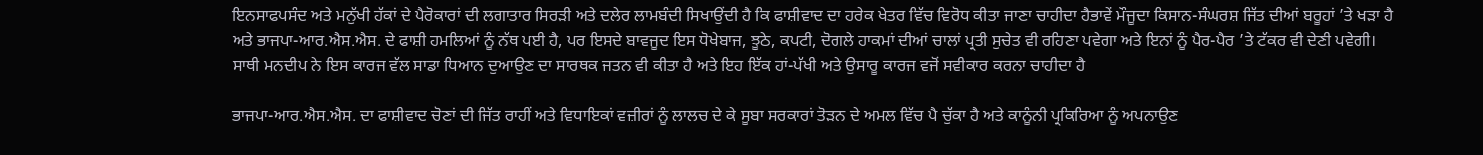ਇਨਸਾਫਪਸੰਦ ਅਤੇ ਮਨੁੱਖੀ ਹੱਕਾਂ ਦੇ ਪੈਰੋਕਾਰਾਂ ਦੀ ਲਗਾਤਾਰ ਸਿਰੜੀ ਅਤੇ ਦਲੇਰ ਲਾਮਬੰਦੀ ਸਿਖਾਉਂਦੀ ਹੈ ਕਿ ਫਾਸ਼ੀਵਾਦ ਦਾ ਹਰੇਕ ਖੇਤਰ ਵਿੱਚ ਵਿਰੋਧ ਕੀਤਾ ਜਾਣਾ ਚਾਹੀਦਾ ਹੈਭਾਵੇਂ ਮੌਜੂਦਾ ਕਿਸਾਨ-ਸੰਘਰਸ਼ ਜਿੱਤ ਦੀਆਂ ਬਰੂਹਾਂ ’ਤੇ ਖੜਾ ਹੈ ਅਤੇ ਭਾਜਪਾ-ਆਰ.ਐਸ.ਐਸ. ਦੇ ਫਾਸ਼ੀ ਹਮਲਿਆਂ ਨੂੰ ਨੱਥ ਪਈ ਹੈ, ਪਰ ਇਸਦੇ ਬਾਵਜੂਦ ਇਸ ਧੋਖੇਬਾਜ, ਝੂਠੇ, ਕਪਟੀ, ਦੋਗਲੇ ਹਾਕਮਾਂ ਦੀਆਂ ਚਾਲਾਂ ਪ੍ਰਤੀ ਸੁਚੇਤ ਵੀ ਰਹਿਣਾ ਪਵੇਗਾ ਅਤੇ ਇਨਾਂ ਨੂੰ ਪੈਰ-ਪੈਰ ’ਤੇ ਟੱਕਰ ਵੀ ਦੇਣੀ ਪਵੇਗੀ। ਸਾਥੀ ਮਨਦੀਪ ਨੇ ਇਸ ਕਾਰਜ ਵੱਲ ਸਾਡਾ ਧਿਆਨ ਦੁਆਉਣ ਦਾ ਸਾਰਥਕ ਜਤਨ ਵੀ ਕੀਤਾ ਹੈ ਅਤੇ ਇਹ ਇੱਕ ਹਾਂ-ਪੱਖੀ ਅਤੇ ਉਸਾਰੂ ਕਾਰਜ ਵਜੋਂ ਸਵੀਕਾਰ ਕਰਨਾ ਚਾਹੀਦਾ ਹੈ

ਭਾਜਪਾ-ਆਰ.ਐਸ.ਐਸ. ਦਾ ਫਾਸ਼ੀਵਾਦ ਚੋਣਾਂ ਦੀ ਜਿੱਤ ਰਾਹੀਂ ਅਤੇ ਵਿਧਾਇਕਾਂ ਵਜ਼ੀਰਾਂ ਨੂੰ ਲਾਲਚ ਦੇ ਕੇ ਸੂਬਾ ਸਰਕਾਰਾਂ ਤੋੜਨ ਦੇ ਅਮਲ ਵਿੱਚ ਪੈ ਚੁੱਕਾ ਹੈ ਅਤੇ ਕਾਨੂੰਨੀ ਪ੍ਰਕਿਰਿਆ ਨੂੰ ਅਪਨਾਉਣ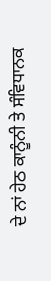ਦੇ ਨਾਂ ਹੇਠ ਕਾਨੂੰਨੀ ਤੇ ਸੰਵਿਧਾਨਕ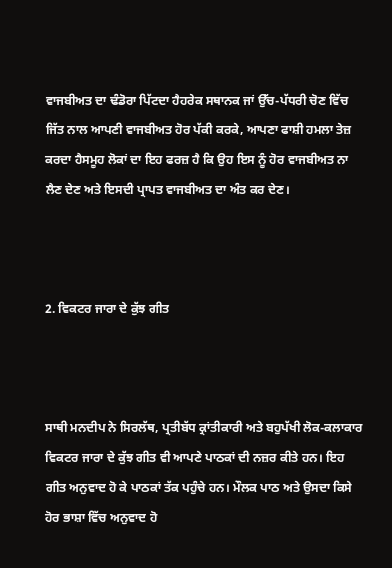ਵਾਜਬੀਅਤ ਦਾ ਢੰਡੋਰਾ ਪਿੱਟਦਾ ਹੈਹਰੇਕ ਸਥਾਨਕ ਜਾਂ ਉੱਚ-ਪੱਧਰੀ ਚੋਣ ਵਿੱਚ ਜਿੱਤ ਨਾਲ ਆਪਣੀ ਵਾਜਬੀਅਤ ਹੋਰ ਪੱਕੀ ਕਰਕੇ, ਆਪਣਾ ਫਾਸ਼ੀ ਹਮਲਾ ਤੇਜ਼ ਕਰਦਾ ਹੈਸਮੂਹ ਲੋਕਾਂ ਦਾ ਇਹ ਫਰਜ਼ ਹੈ ਕਿ ਉਹ ਇਸ ਨੂੰ ਹੋਰ ਵਾਜਬੀਅਤ ਨਾ ਲੈਣ ਦੇਣ ਅਤੇ ਇਸਦੀ ਪ੍ਰਾਪਤ ਵਾਜਬੀਅਤ ਦਾ ਅੰਤ ਕਰ ਦੇਣ।



2. ਵਿਕਟਰ ਜਾਰਾ ਦੇ ਕੁੱਝ ਗੀਤ



ਸਾਥੀ ਮਨਦੀਪ ਨੇ ਸਿਰਲੱਥ, ਪ੍ਰਤੀਬੱਧ ਕ੍ਰਾਂਤੀਕਾਰੀ ਅਤੇ ਬਹੁਪੱਖੀ ਲੋਕ-ਕਲਾਕਾਰ ਵਿਕਟਰ ਜਾਰਾ ਦੇ ਕੁੱਝ ਗੀਤ ਵੀ ਆਪਣੇ ਪਾਠਕਾਂ ਦੀ ਨਜ਼ਰ ਕੀਤੇ ਹਨ। ਇਹ ਗੀਤ ਅਨੁਵਾਦ ਹੋ ਕੇ ਪਾਠਕਾਂ ਤੱਕ ਪਹੁੰਚੇ ਹਨ। ਮੌਲਕ ਪਾਠ ਅਤੇ ਉਸਦਾ ਕਿਸੇ ਹੋਰ ਭਾਸ਼ਾ ਵਿੱਚ ਅਨੁਵਾਦ ਹੋ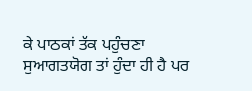ਕੇ ਪਾਠਕਾਂ ਤੱਕ ਪਹੁੰਚਣਾ ਸੁਆਗਤਯੋਗ ਤਾਂ ਹੁੰਦਾ ਹੀ ਹੈ ਪਰ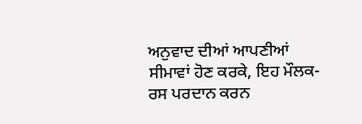ਅਨੁਵਾਦ ਦੀਆਂ ਆਪਣੀਆਂ ਸੀਮਾਵਾਂ ਹੋਣ ਕਰਕੇ, ਇਹ ਮੌਲਕ-ਰਸ ਪਰਦਾਨ ਕਰਨ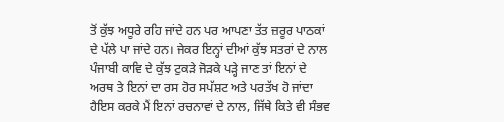ਤੋਂ ਕੁੱਝ ਅਧੂਰੇ ਰਹਿ ਜਾਂਦੇ ਹਨ ਪਰ ਆਪਣਾ ਤੱਤ ਜ਼ਰੂਰ ਪਾਠਕਾਂ ਦੇ ਪੱਲੇ ਪਾ ਜਾਂਦੇ ਹਨ। ਜੇਕਰ ਇਨ੍ਹਾਂ ਦੀਆਂ ਕੁੱਝ ਸਤਰਾਂ ਦੇ ਨਾਲ ਪੰਜਾਬੀ ਕਾਵਿ ਦੇ ਕੁੱਝ ਟੁਕੜੇ ਜੋੜਕੇ ਪੜ੍ਹੇ ਜਾਣ ਤਾਂ ਇਨਾਂ ਦੇ ਅਰਥ ਤੇ ਇਨਾਂ ਦਾ ਰਸ ਹੋਰ ਸਪੱਸ਼ਟ ਅਤੇ ਪਰਤੱਖ ਹੋ ਜਾਂਦਾ ਹੈਇਸ ਕਰਕੇ ਮੈਂ ਇਨਾਂ ਰਚਨਾਵਾਂ ਦੇ ਨਾਲ, ਜਿੱਥੇ ਕਿਤੇ ਵੀ ਸੰਭਵ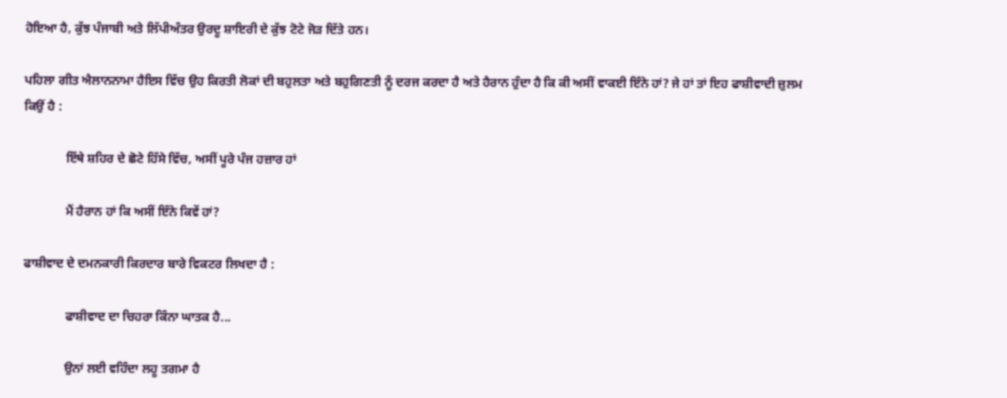ਹੋਇਆ ਹੈ, ਕੁੱਝ ਪੰਜਾਬੀ ਅਤੇ ਲਿੱਪੀਅੰਤਰ ਉਰਦੂ ਸ਼ਾਇਰੀ ਦੇ ਕੁੱਝ ਟੋਟੇ ਜੋੜ ਦਿੱਤੇ ਹਨ।

ਪਹਿਲਾ ਗੀਤ ਐਲਾਨਨਾਮਾ ਹੈਇਸ ਵਿੱਚ ਉਹ ਕਿਰਤੀ ਲੋਕਾਂ ਦੀ ਬਹੁਲਤਾ ਅਤੇ ਬਹੁਗਿਣਤੀ ਨੂੰ ਦਰਜ ਕਰਦਾ ਹੈ ਅਤੇ ਹੈਰਾਨ ਹੁੰਦਾ ਹੈ ਕਿ ਕੀ ਅਸੀਂ ਵਾਕਈ ਇੰਨੇ ਹਾਂ? ਜੇ ਹਾਂ ਤਾਂ ਇਹ ਫਾਸ਼ੀਵਾਦੀ ਜ਼ੁਲਮ ਕਿਉਂ ਹੈ :

             ਇੱਥੇ ਸ਼ਹਿਰ ਦੇ ਛੋਟੇ ਹਿੱਸੇ ਵਿੱਚ, ਅਸੀਂ ਪੂਰੇ ਪੰਜ ਹਜ਼ਾਰ ਹਾਂ

             ਮੈਂ ਹੈਰਾਨ ਹਾਂ ਕਿ ਅਸੀਂ ਇੰਨੇ ਕਿਵੇਂ ਹਾਂ?

ਫਾਸ਼ੀਵਾਦ ਦੇ ਦਮਨਕਾਰੀ ਕਿਰਦਾਰ ਬਾਰੇ ਵਿਕਟਰ ਲਿਖਦਾ ਹੈ :

             ਫਾਸ਼ੀਵਾਦ ਦਾ ਚਿਹਰਾ ਕਿੰਨਾ ਘਾਤਕ ਹੈ...

             ਉਨਾਂ ਲਈ ਵਹਿੰਦਾ ਲਹੂ ਤਗਮਾ ਹੈ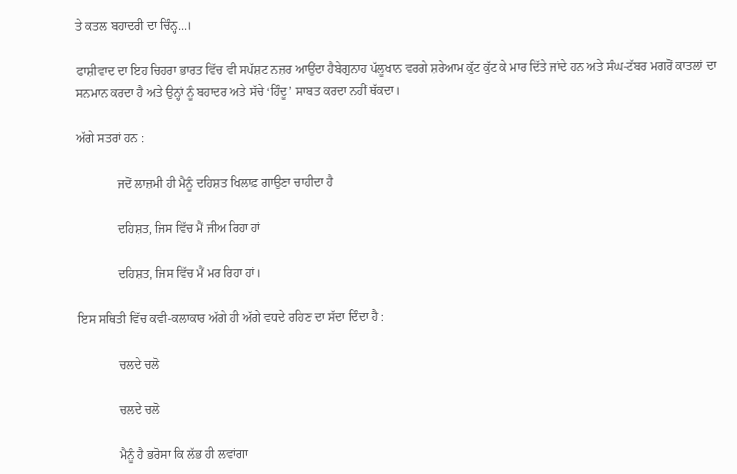ਤੇ ਕਤਲ ਬਹਾਦਰੀ ਦਾ ਚਿੰਨ੍ਹ...।

ਫਾਸ਼ੀਵਾਦ ਦਾ ਇਹ ਚਿਹਰਾ ਭਾਰਤ ਵਿੱਚ ਵੀ ਸਪੱਸ਼ਟ ਨਜ਼ਰ ਆਉਂਦਾ ਹੈਬੇਗੁਨਾਹ ਪੱਲੂਖਾਨ ਵਰਗੇ ਸ਼ਰੇਆਮ ਕੁੱਟ ਕੁੱਟ ਕੇ ਮਾਰ ਦਿੱਤੇ ਜਾਂਦੇ ਹਨ ਅਤੇ ਸੰਘ-ਟੱਬਰ ਮਗਰੋਂ ਕਾਤਲਾਂ ਦਾ ਸਨਮਾਨ ਕਰਦਾ ਹੈ ਅਤੇ ਉਨ੍ਹਾਂ ਨੂੰ ਬਹਾਦਰ ਅਤੇ ਸੱਚੇ ‘ਹਿੰਦੂ’ ਸਾਬਤ ਕਰਦਾ ਨਹੀਂ ਥੱਕਦਾ।

ਅੱਗੇ ਸਤਰਾਂ ਹਨ :

             ਜਦੋਂ ਲਾਜ਼ਮੀ ਹੀ ਮੈਨੂੰ ਦਹਿਸ਼ਤ ਖਿਲਾਫ਼ ਗਾਉਣਾ ਚਾਹੀਦਾ ਹੈ

             ਦਹਿਸ਼ਤ, ਜਿਸ ਵਿੱਚ ਮੈਂ ਜੀਅ ਰਿਹਾ ਹਾਂ

             ਦਹਿਸ਼ਤ, ਜਿਸ ਵਿੱਚ ਮੈਂ ਮਰ ਰਿਹਾ ਹਾਂ।

ਇਸ ਸਥਿਤੀ ਵਿੱਚ ਕਵੀ-ਕਲਾਕਾਰ ਅੱਗੇ ਹੀ ਅੱਗੇ ਵਧਦੇ ਰਹਿਣ ਦਾ ਸੱਦਾ ਦਿੰਦਾ ਹੈ :

             ਚਲਦੇ ਚਲੋ

             ਚਲਦੇ ਚਲੋ

             ਮੈਨੂੰ ਹੈ ਭਰੋਸਾ ਕਿ ਲੱਭ ਹੀ ਲਵਾਂਗਾ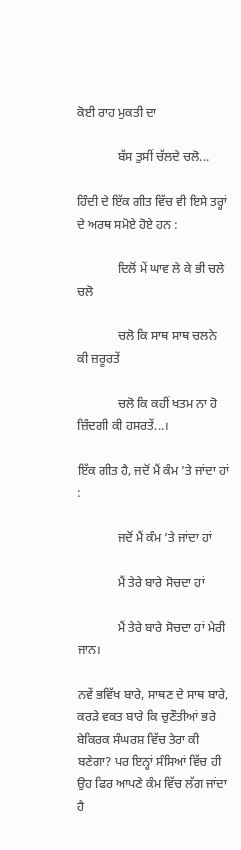ਕੋਈ ਰਾਹ ਮੁਕਤੀ ਦਾ

             ਬੱਸ ਤੁਸੀਂ ਚੱਲਦੇ ਚਲੋ...

ਹਿੰਦੀ ਦੇ ਇੱਕ ਗੀਤ ਵਿੱਚ ਵੀ ਇਸੇ ਤਰ੍ਹਾਂ ਦੇ ਅਰਥ ਸਮੋਏ ਹੋਏ ਹਨ :

             ਦਿਲੋਂ ਮੇਂ ਘਾਵ ਲੇ ਕੇ ਭੀ ਚਲੇ ਚਲੋ

             ਚਲੋ ਕਿ ਸਾਥ ਸਾਥ ਚਲਨੇ ਕੀ ਜ਼ਰੂਰਤੇਂ

             ਚਲੋ ਕਿ ਕਹੀਂ ਖਤਮ ਨਾ ਹੋ ਜ਼ਿੰਦਗੀ ਕੀ ਹਸਰਤੇਂ...।

ਇੱਕ ਗੀਤ ਹੈ, ਜਦੋਂ ਮੈਂ ਕੰਮ ’ਤੇ ਜਾਂਦਾ ਹਾਂ :

             ਜਦੋਂ ਮੈਂ ਕੰਮ ’ਤੇ ਜਾਂਦਾ ਹਾਂ

             ਮੈਂ ਤੇਰੇ ਬਾਰੇ ਸੋਚਦਾ ਹਾਂ

             ਮੈਂ ਤੇਰੇ ਬਾਰੇ ਸੋਚਦਾ ਹਾਂ ਮੇਰੀ ਜਾਨ।

ਨਵੇਂ ਭਵਿੱਖ ਬਾਰੇ, ਸਾਥਣ ਦੇ ਸਾਥ ਬਾਰੇ, ਕਰੜੇ ਵਕਤ ਬਾਰੇ ਕਿ ਚੁਣੌਤੀਆਂ ਭਰੇ ਬੇਕਿਰਕ ਸੰਘਰਸ਼ ਵਿੱਚ ਤੇਰਾ ਕੀ ਬਣੇਗਾ? ਪਰ ਇਨ੍ਹਾਂ ਸੰਸਿਆਂ ਵਿੱਚ ਹੀ ਉਹ ਫਿਰ ਆਪਣੇ ਕੰਮ ਵਿੱਚ ਲੱਗ ਜਾਂਦਾ ਹੈ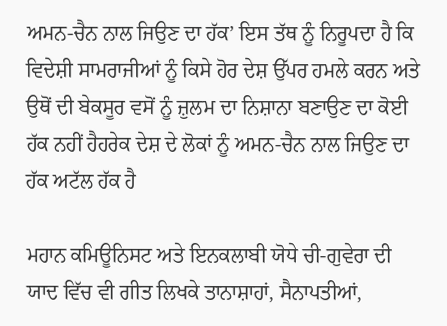ਅਮਨ-ਚੈਨ ਨਾਲ ਜਿਉਣ ਦਾ ਹੱਕ’ ਇਸ ਤੱਥ ਨੂੰ ਨਿਰੂਪਦਾ ਹੈ ਕਿ ਵਿਦੇਸ਼ੀ ਸਾਮਰਾਜੀਆਂ ਨੂੰ ਕਿਸੇ ਹੋਰ ਦੇਸ਼ ਉੱਪਰ ਹਮਲੇ ਕਰਨ ਅਤੇ ਉਥੋਂ ਦੀ ਬੇਕਸੂਰ ਵਸੋਂ ਨੂੰ ਜ਼ੁਲਮ ਦਾ ਨਿਸ਼ਾਨਾ ਬਣਾਉਣ ਦਾ ਕੋਈ ਹੱਕ ਨਹੀਂ ਹੈਹਰੇਕ ਦੇਸ਼ ਦੇ ਲੋਕਾਂ ਨੂੰ ਅਮਨ-ਚੈਨ ਨਾਲ ਜਿਉਣ ਦਾ ਹੱਕ ਅਟੱਲ ਹੱਕ ਹੈ

ਮਹਾਨ ਕਮਿਊਨਿਸਟ ਅਤੇ ਇਨਕਲਾਬੀ ਯੋਧੇ ਚੀ-ਗੁਵੇਰਾ ਦੀ ਯਾਦ ਵਿੱਚ ਵੀ ਗੀਤ ਲਿਖਕੇ ਤਾਨਾਸ਼ਾਹਾਂ, ਸੈਨਾਪਤੀਆਂ,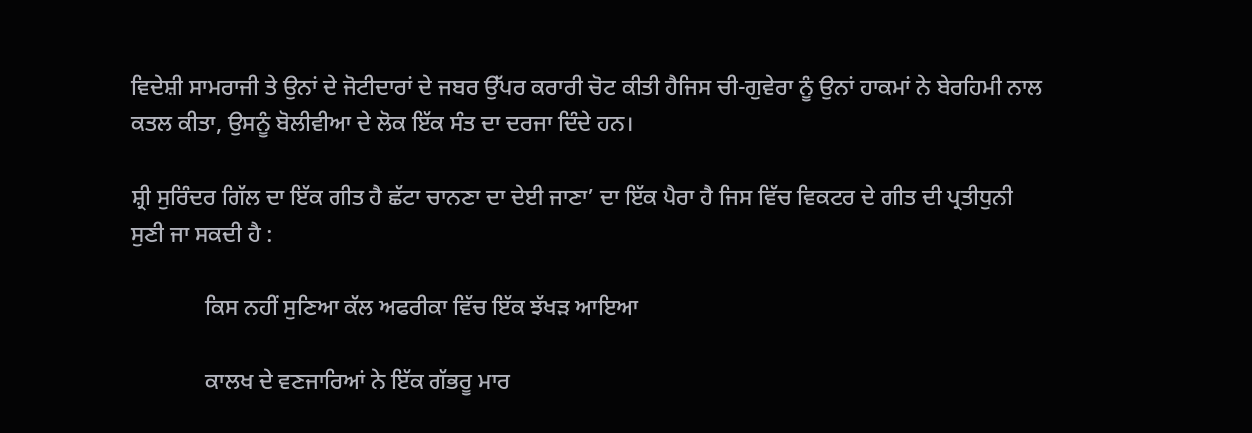ਵਿਦੇਸ਼ੀ ਸਾਮਰਾਜੀ ਤੇ ਉਨਾਂ ਦੇ ਜੋਟੀਦਾਰਾਂ ਦੇ ਜਬਰ ਉੱਪਰ ਕਰਾਰੀ ਚੋਟ ਕੀਤੀ ਹੈਜਿਸ ਚੀ-ਗੁਵੇਰਾ ਨੂੰ ਉਨਾਂ ਹਾਕਮਾਂ ਨੇ ਬੇਰਹਿਮੀ ਨਾਲ ਕਤਲ ਕੀਤਾ, ਉਸਨੂੰ ਬੋਲੀਵੀਆ ਦੇ ਲੋਕ ਇੱਕ ਸੰਤ ਦਾ ਦਰਜਾ ਦਿੰਦੇ ਹਨ।

ਸ਼੍ਰੀ ਸੁਰਿੰਦਰ ਗਿੱਲ ਦਾ ਇੱਕ ਗੀਤ ਹੈ ਛੱਟਾ ਚਾਨਣਾ ਦਾ ਦੇਈ ਜਾਣਾ’ ਦਾ ਇੱਕ ਪੈਰਾ ਹੈ ਜਿਸ ਵਿੱਚ ਵਿਕਟਰ ਦੇ ਗੀਤ ਦੀ ਪ੍ਰਤੀਧੁਨੀ ਸੁਣੀ ਜਾ ਸਕਦੀ ਹੈ :

             ਕਿਸ ਨਹੀਂ ਸੁਣਿਆ ਕੱਲ ਅਫਰੀਕਾ ਵਿੱਚ ਇੱਕ ਝੱਖੜ ਆਇਆ

             ਕਾਲਖ ਦੇ ਵਣਜਾਰਿਆਂ ਨੇ ਇੱਕ ਗੱਭਰੂ ਮਾਰ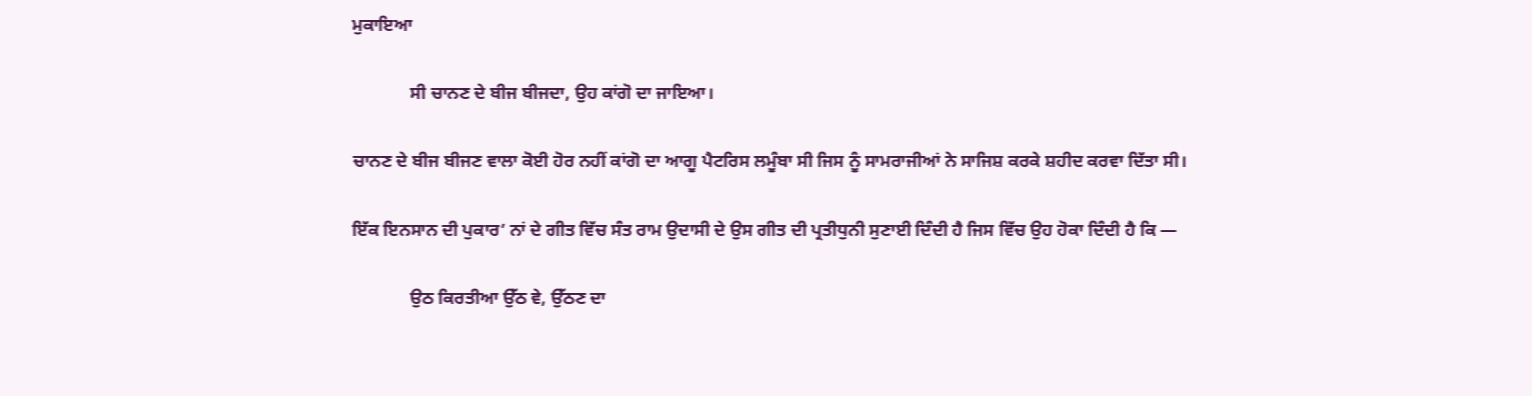ਮੁਕਾਇਆ

             ਸੀ ਚਾਨਣ ਦੇ ਬੀਜ ਬੀਜਦਾ, ਉਹ ਕਾਂਗੋ ਦਾ ਜਾਇਆ।

ਚਾਨਣ ਦੇ ਬੀਜ ਬੀਜਣ ਵਾਲਾ ਕੋਈ ਹੋਰ ਨਹੀਂ ਕਾਂਗੋ ਦਾ ਆਗੂ ਪੈਟਰਿਸ ਲਮੂੰਬਾ ਸੀ ਜਿਸ ਨੂੰ ਸਾਮਰਾਜੀਆਂ ਨੇ ਸਾਜਿਸ਼ ਕਰਕੇ ਸ਼ਹੀਦ ਕਰਵਾ ਦਿੱਤਾ ਸੀ।

ਇੱਕ ਇਨਸਾਨ ਦੀ ਪੁਕਾਰ’ ਨਾਂ ਦੇ ਗੀਤ ਵਿੱਚ ਸੰਤ ਰਾਮ ਉਦਾਸੀ ਦੇ ਉਸ ਗੀਤ ਦੀ ਪ੍ਰਤੀਧੁਨੀ ਸੁਣਾਈ ਦਿੰਦੀ ਹੈ ਜਿਸ ਵਿੱਚ ਉਹ ਹੋਕਾ ਦਿੰਦੀ ਹੈ ਕਿ —

             ਉਠ ਕਿਰਤੀਆ ਉੱਠ ਵੇ, ਉੱਠਣ ਦਾ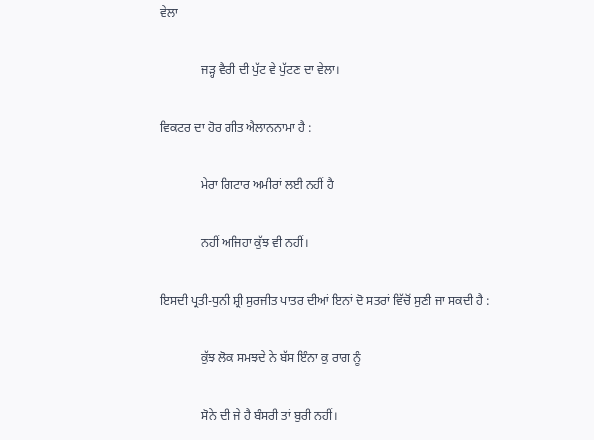ਵੇਲਾ

             ਜੜ੍ਹ ਵੈਰੀ ਦੀ ਪੁੱਟ ਵੇ ਪੁੱਟਣ ਦਾ ਵੇਲਾ।

ਵਿਕਟਰ ਦਾ ਹੋਰ ਗੀਤ ਐਲਾਨਨਾਮਾ ਹੈ :

             ਮੇਰਾ ਗਿਟਾਰ ਅਮੀਰਾਂ ਲਈ ਨਹੀਂ ਹੈ

             ਨਹੀਂ ਅਜਿਹਾ ਕੁੱਝ ਵੀ ਨਹੀਂ।

ਇਸਦੀ ਪ੍ਰਤੀ-ਧੁਨੀ ਸ਼੍ਰੀ ਸੁਰਜੀਤ ਪਾਤਰ ਦੀਆਂ ਇਨਾਂ ਦੋ ਸਤਰਾਂ ਵਿੱਚੋਂ ਸੁਣੀ ਜਾ ਸਕਦੀ ਹੈ :

             ਕੁੱਝ ਲੋਕ ਸਮਝਦੇ ਨੇ ਬੱਸ ਇੰਨਾ ਕੁ ਰਾਗ ਨੂੰ

             ਸੋਨੇ ਦੀ ਜੇ ਹੈ ਬੰਸਰੀ ਤਾਂ ਬੁਰੀ ਨਹੀਂ।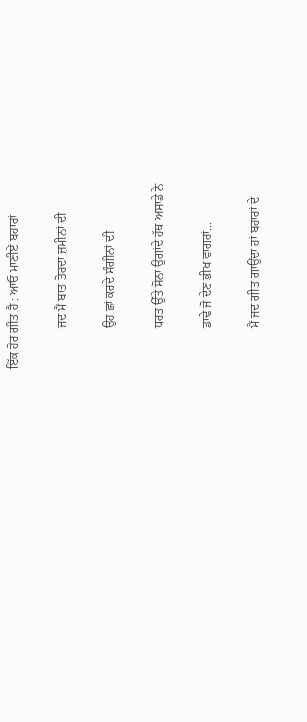ਇੱਕ ਹੋਰ ਗੀਤ ਹੈ : ਆਓ ਮਾਣੀਏਂ ਬਹਾਰਾਂ

             ਜਦ ਮੈਂ ਬਾਤ ਤੋਰਦਾ ਜ਼ਮੀਨਾਂ ਦੀ

             ਉਹ ਛਾਂ ਕਰਦੇ ਸੰਗੀਨਾਂ ਦੀ

             ਧਰਤ ਉੱਤੇ ਸੋਨਾ ਉਗਾਂਦੇ ਹੱਥ ਅਸਾਡੇ ਨੇ

             ਡਾਢੇ ਜੋ ਦੇਣ ਭੀਖ ਵਾਗਰਾਂ...

             ਮੈਂ ਜਦ ਗੀਤ ਗਾਉਂਦਾ ਹਾਂ ਬਹਾਰਾਂ ਦੇ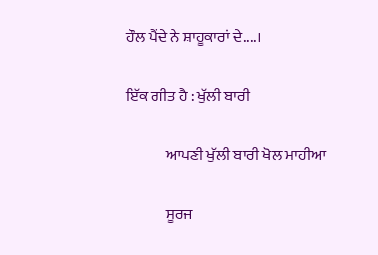ਹੌਲ ਪੈਂਦੇ ਨੇ ਸ਼ਾਹੂਕਾਰਾਂ ਦੇ....।

ਇੱਕ ਗੀਤ ਹੈ : ਖੁੱਲੀ ਬਾਰੀ

             ਆਪਣੀ ਖੁੱਲੀ ਬਾਰੀ ਖੋਲ ਮਾਹੀਆ

             ਸੂਰਜ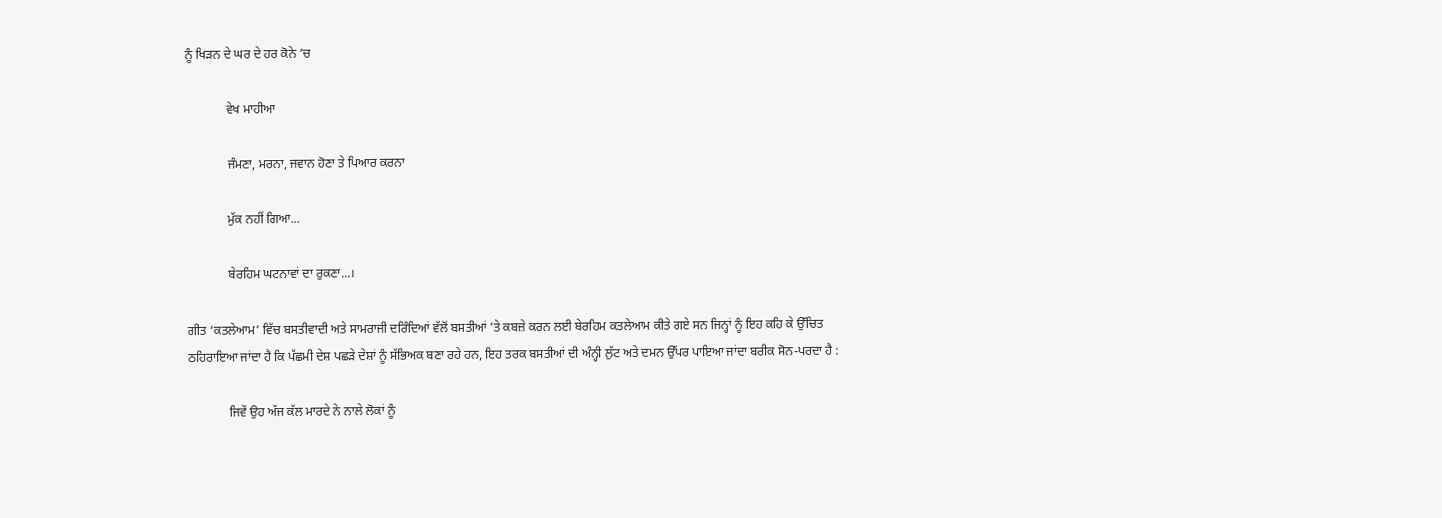ਨੂੰ ਖਿੜਨ ਦੇ ਘਰ ਦੇ ਹਰ ਕੋਨੇ ’ਚ

             ਵੇਖ ਮਾਹੀਆ

             ਜੰਮਣਾ, ਮਰਨਾ, ਜਵਾਨ ਹੋਣਾ ਤੇ ਪਿਆਰ ਕਰਨਾ

             ਮੁੱਕ ਨਹੀਂ ਗਿਆ...

             ਬੇਰਹਿਮ ਘਟਨਾਵਾਂ ਦਾ ਰੁਕਣਾ...।

ਗੀਤ ‘ਕਤਲੇਆਮ’ ਵਿੱਚ ਬਸਤੀਵਾਦੀ ਅਤੇ ਸਾਮਰਾਜੀ ਦਰਿੰਦਿਆਂ ਵੱਲੋਂ ਬਸਤੀਆਂ ’ਤੇ ਕਬਜ਼ੇ ਕਰਨ ਲਈ ਬੇਰਹਿਮ ਕਤਲੇਆਮ ਕੀਤੇ ਗਏ ਸਨ ਜਿਨ੍ਹਾਂ ਨੂੰ ਇਹ ਕਹਿ ਕੇ ਉੱਚਿਤ ਠਹਿਰਾਇਆ ਜਾਂਦਾ ਹੈ ਕਿ ਪੱਛਮੀ ਦੇਸ਼ ਪਛੜੇ ਦੇਸ਼ਾਂ ਨੂੰ ਸੱਭਿਅਕ ਬਣਾ ਰਹੇ ਹਨ, ਇਹ ਤਰਕ ਬਸਤੀਆਂ ਦੀ ਅੰਨ੍ਹੀ ਲੁੱਟ ਅਤੇ ਦਮਨ ਉੱਪਰ ਪਾਇਆ ਜਾਂਦਾ ਬਰੀਕ ਸੋਨ-ਪਰਦਾ ਹੈ :

             ਜਿਵੇਂ ਉਹ ਅੱਜ ਕੱਲ ਮਾਰਦੇ ਨੇ ਨਾਲੇ ਲੋਕਾਂ ਨੂੰ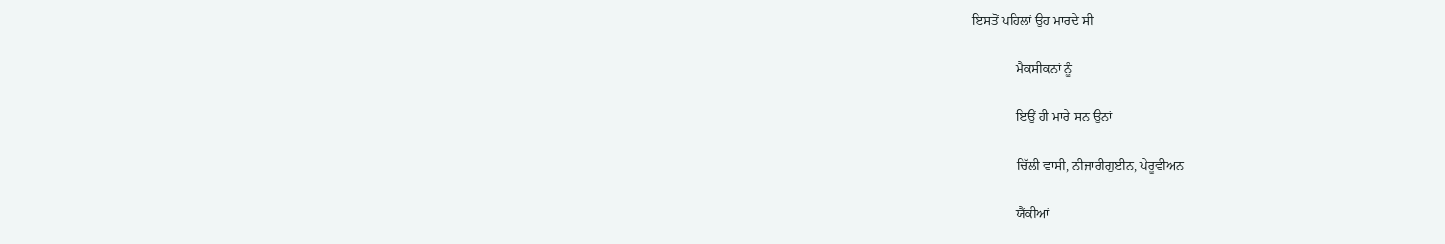ਇਸਤੋਂ ਪਹਿਲਾਂ ਉਹ ਮਾਰਦੇ ਸੀ

             ਮੈਕਸੀਕਨਾਂ ਨੂੰ

             ਇਉਂ ਹੀ ਮਾਰੇ ਸਨ ਉਨਾਂ

             ਚਿੱਲੀ ਵਾਸੀ, ਨੀਜਾਰੀਗੁਈਨ, ਪੇਰੂਵੀਅਨ

             ਯੈਂਕੀਆਂ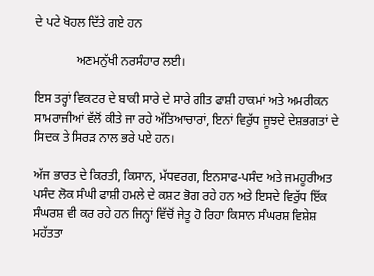ਦੇ ਪਟੇ ਖੋਹਲ ਦਿੱਤੇ ਗਏ ਹਨ

             ਅਣਮਨੁੱਖੀ ਨਰਸੰਹਾਰ ਲਈ।

ਇਸ ਤਰ੍ਹਾਂ ਵਿਕਟਰ ਦੇ ਬਾਕੀ ਸਾਰੇ ਦੇ ਸਾਰੇ ਗੀਤ ਫਾਸ਼ੀ ਹਾਕਮਾਂ ਅਤੇ ਅਮਰੀਕਨ ਸਾਮਰਾਜੀਆਂ ਵੱਲੋਂ ਕੀਤੇ ਜਾ ਰਹੇ ਅੱਤਿਆਚਾਰਾਂ, ਇਨਾਂ ਵਿਰੁੱਧ ਜੂਝਦੇ ਦੇਸ਼ਭਗਤਾਂ ਦੇ ਸਿਦਕ ਤੇ ਸਿਰੜ ਨਾਲ ਭਰੇ ਪਏ ਹਨ।

ਅੱਜ ਭਾਰਤ ਦੇ ਕਿਰਤੀ, ਕਿਸਾਨ, ਮੱਧਵਰਗ, ਇਨਸਾਫ-ਪਸੰਦ ਅਤੇ ਜਮਹੂਰੀਅਤ ਪਸੰਦ ਲੋਕ ਸੰਘੀ ਫਾਸ਼ੀ ਹਮਲੇ ਦੇ ਕਸ਼ਟ ਭੋਗ ਰਹੇ ਹਨ ਅਤੇ ਇਸਦੇ ਵਿਰੁੱਧ ਇੱਕ ਸੰਘਰਸ਼ ਵੀ ਕਰ ਰਹੇ ਹਨ ਜਿਨ੍ਹਾਂ ਵਿੱਚੋਂ ਜੇਤੂ ਹੋ ਰਿਹਾ ਕਿਸਾਨ ਸੰਘਰਸ਼ ਵਿਸ਼ੇਸ਼ ਮਹੱਤਤਾ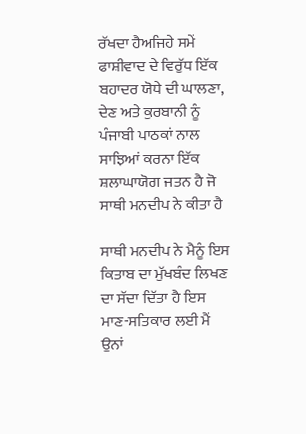ਰੱਖਦਾ ਹੈਅਜਿਹੇ ਸਮੇਂ ਫਾਸ਼ੀਵਾਦ ਦੇ ਵਿਰੁੱਧ ਇੱਕ ਬਹਾਦਰ ਯੋਧੇ ਦੀ ਘਾਲਣਾ, ਦੇਣ ਅਤੇ ਕੁਰਬਾਨੀ ਨੂੰ ਪੰਜਾਬੀ ਪਾਠਕਾਂ ਨਾਲ ਸਾਝਿਆਂ ਕਰਨਾ ਇੱਕ ਸ਼ਲਾਘਾਯੋਗ ਜਤਨ ਹੈ ਜੋ ਸਾਥੀ ਮਨਦੀਪ ਨੇ ਕੀਤਾ ਹੈ

ਸਾਥੀ ਮਨਦੀਪ ਨੇ ਮੈਨੂੰ ਇਸ ਕਿਤਾਬ ਦਾ ਮੁੱਖਬੰਦ ਲਿਖਣ ਦਾ ਸੱਦਾ ਦਿੱਤਾ ਹੈ ਇਸ ਮਾਣ-ਸਤਿਕਾਰ ਲਈ ਮੈਂ ਉਨਾਂ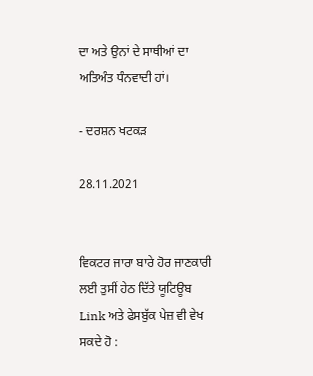ਦਾ ਅਤੇ ਉਨਾਂ ਦੇ ਸਾਥੀਆਂ ਦਾ ਅਤਿਅੰਤ ਧੰਨਵਾਦੀ ਹਾਂ।

- ਦਰਸ਼ਨ ਖਟਕੜ

28.11.2021


ਵਿਕਟਰ ਜਾਰਾ ਬਾਰੇ ਹੋਰ ਜਾਣਕਾਰੀ ਲਈ ਤੁਸੀਂ ਹੇਠ ਦਿੱਤੇ ਯੂਟਿਊਬ  Link ਅਤੇ ਫੇਸਬੁੱਕ ਪੇਜ਼ ਵੀ ਵੇਖ ਸਕਦੇ ਹੋ :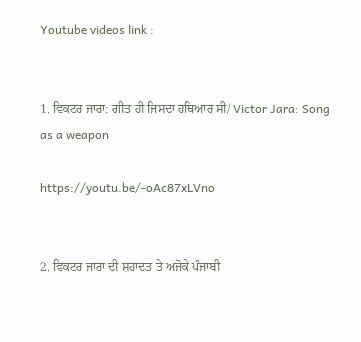Youtube videos link :


1. ਵਿਕਟਰ ਜਾਰਾ: ਗੀਤ ਹੀ ਜਿਸਦਾ ਹਥਿਆਰ ਸੀ/ Victor Jara: Song as a weapon

https://youtu.be/-oAc87xLVno


2. ਵਿਕਟਰ ਜਾਰਾ ਦੀ ਸ਼ਹਾਦਤ ਤੇ ਅਜੋਕੇ ਪੰਜਾਬੀ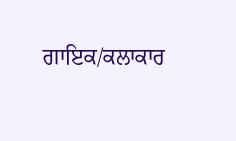ਗਾਇਕ/ਕਲਾਕਾਰ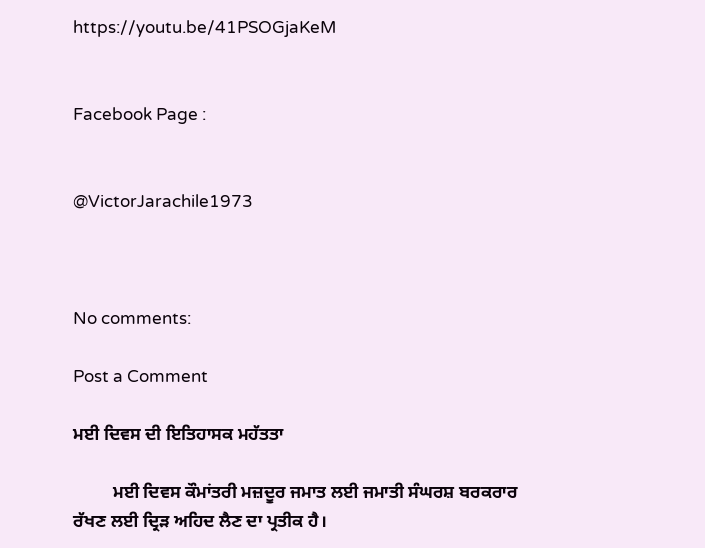https://youtu.be/41PSOGjaKeM


Facebook Page :


@VictorJarachile1973



No comments:

Post a Comment

ਮਈ ਦਿਵਸ ਦੀ ਇਤਿਹਾਸਕ ਮਹੱਤਤਾ

         ਮਈ ਦਿਵਸ ਕੌਮਾਂਤਰੀ ਮਜ਼ਦੂਰ ਜਮਾਤ ਲਈ ਜਮਾਤੀ ਸੰਘਰਸ਼ ਬਰਕਰਾਰ ਰੱਖਣ ਲਈ ਦ੍ਰਿੜ ਅਹਿਦ ਲੈਣ ਦਾ ਪ੍ਰਤੀਕ ਹੈ।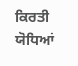ਕਿਰਤੀ ਯੋਧਿਆਂ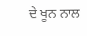ਦੇ ਖੂਨ ਨਾਲ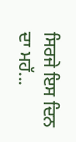ਸਿਰਜੇ ਇਸ ਦਿਨ ਦਾ ਮਹੱ...